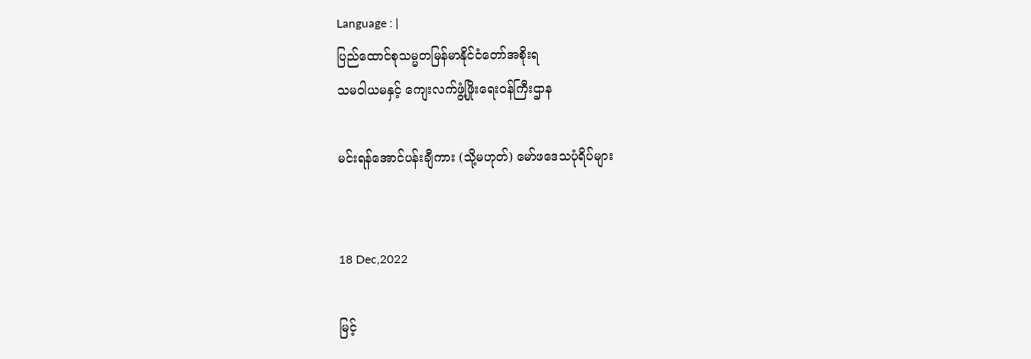Language : |
ပြည်ထောင်စုသမ္မတမြန်မာနိုင်ငံတော်အစိုးရ
သမဝါယမနှင့် ကျေးလက်ဖွံ့ဖြိုးရေးဝန်ကြီးဌာန

မင်းရန်အောင်ပန်းချီကား (သို့မဟုတ်) မော်ဖဒေသပုံရိပ်များ


18 Dec,2022

မြင့်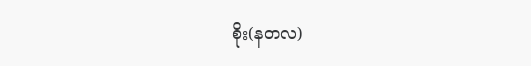စိုး(နတလ)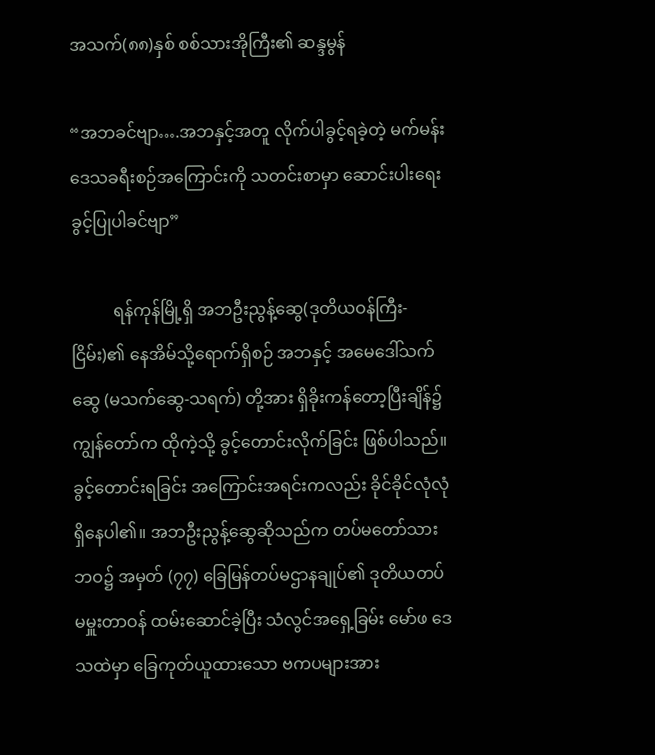အသက်(၈၈)နှစ် စစ်သားအိုကြီး၏ ဆန္ဒမွန်

“အဘခင်ဗျာ….အဘနှင့်အတူ လိုက်ပါခွင့်ရခဲ့တဲ့ မက်မန်းဒေသခရီးစဉ်အကြောင်းကို သတင်းစာမှာ ဆောင်းပါးရေးခွင့်ပြုပါခင်ဗျာ”

          ရန်ကုန်မြို့ရှိ အဘဦးညွန့်ဆွေ(ဒုတိယဝန်ကြီး-ငြိမ်း)၏ နေအိမ်သို့ရောက်ရှိစဉ် အဘနှင့် အမေဒေါ်သက်ဆွေ (မသက်ဆွေ-သရက်) တို့အား ရှိခိုးကန်တော့ပြီးချိန်၌ ကျွန်တော်က ထိုကဲ့သို့ ခွင့်တောင်းလိုက်ခြင်း ဖြစ်ပါသည်။ ခွင့်တောင်းရခြင်း အကြောင်းအရင်းကလည်း ခိုင်ခိုင်လုံလုံ ရှိနေပါ၏။ အဘဦးညွန့်ဆွေဆိုသည်က တပ်မတော်သားဘဝ၌ အမှတ် (၇၇) ခြေမြန်တပ်မဌာနချုပ်၏ ဒုတိယတပ်မမှူးတာဝန် ထမ်းဆောင်ခဲ့ပြီး သံလွင်အရှေ့ခြမ်း မော်ဖ ဒေသထဲမှာ ခြေကုတ်ယူထားသော ဗကပများအား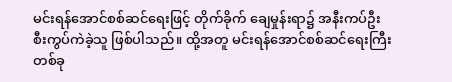မင်းရန်အောင်စစ်ဆင်ရေးဖြင့် တိုက်ခိုက် ချေမှုန်းရာ၌ အနီးကပ်ဦးစီးကွပ်ကဲခဲ့သူ ဖြစ်ပါသည်။ ထို့အတူ မင်းရန်အောင်စစ်ဆင်ရေးကြီး တစ်ခု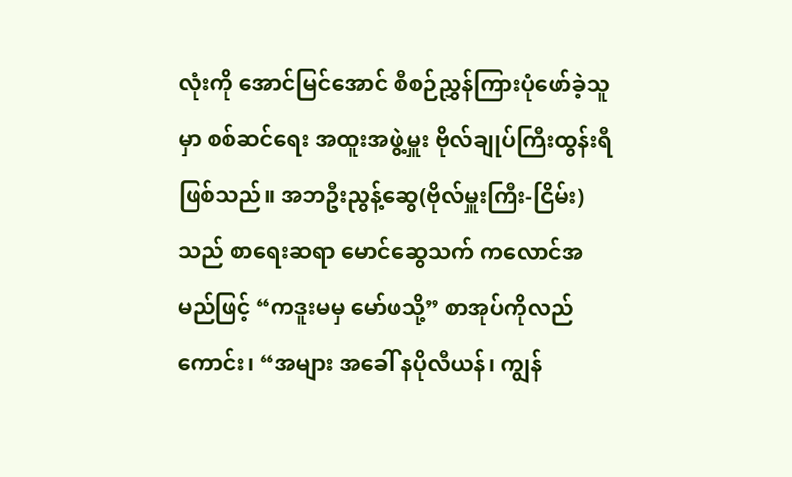လုံးကို အောင်မြင်အောင် စီစဉ်ညွှန်ကြားပုံဖော်ခဲ့သူမှာ စစ်ဆင်ရေး အထူးအဖွဲ့မှူး ဗိုလ်ချုပ်ကြီးထွန်းရီ ဖြစ်သည်။ အဘဦးညွန့်ဆွေ(ဗိုလ်မှူးကြီး-ငြိမ်း)သည် စာရေးဆရာ မောင်ဆွေသက် ကလောင်အမည်ဖြင့် “ကဒူးမမှ မော်ဖသို့” စာအုပ်ကိုလည်ကောင်း၊ “အများ အခေါ် နပိုလီယန်၊ ကျွန်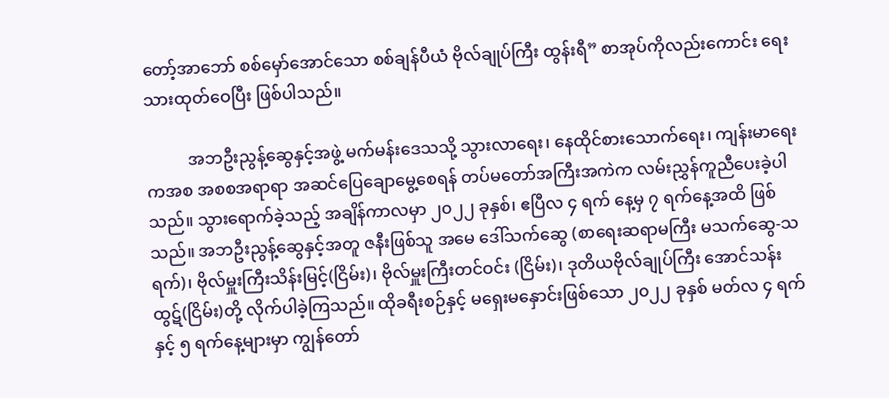တော့်အာဘော် စစ်မှော်အောင်သော စစ်ချန်ပီယံ ဗိုလ်ချုပ်ကြီး ထွန်းရီ” စာအုပ်ကိုလည်းကောင်း ရေးသားထုတ်ဝေပြီး ဖြစ်ပါသည်။

          အဘဦးညွန့်ဆွေနှင့်အဖွဲ့ မက်မန်းဒေသသို့ သွားလာရေး၊ နေထိုင်စားသောက်ရေး၊ ကျန်းမာရေးကအစ အစစအရာရာ အဆင်ပြေချောမွေ့စေရန် တပ်မတော်အကြီးအကဲက လမ်းညွှန်ကူညီပေးခဲ့ပါသည်။ သွားရောက်ခဲ့သည့် အချိန်ကာလမှာ ၂၀၂၂ ခုနှစ်၊ ဧပြီလ ၄ ရက် နေ့မှ ၇ ရက်နေ့အထိ ဖြစ်သည်။ အဘဦးညွန့်ဆွေနှင့်အတူ ဇနီးဖြစ်သူ အမေ ဒေါ်သက်ဆွေ (စာရေးဆရာမကြီး မသက်ဆွေ-သရက်)၊ ဗိုလ်မှူးကြီးသိန်းမြင့်(ငြိမ်း)၊ ဗိုလ်မှူးကြီးတင်ဝင်း (ငြိမ်း)၊ ဒုတိယဗိုလ်ချုပ်ကြီး အောင်သန်းထွဋ်(ငြိမ်း)တို့ လိုက်ပါခဲ့ကြသည်။ ထိုခရီးစဉ်နှင့် မရှေးမနှောင်းဖြစ်သော ၂၀၂၂ ခုနှစ် မတ်လ ၄ ရက်နှင့် ၅ ရက်နေ့များမှာ ကျွန်တော်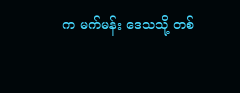က မက်မန်း ဒေသသို့ တစ်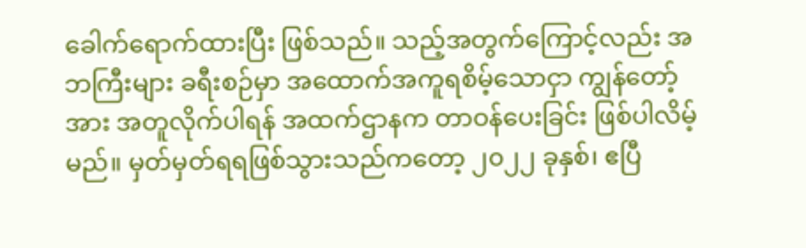ခေါက်ရောက်ထားပြီး ဖြစ်သည်။ သည့်အတွက်ကြောင့်လည်း အဘကြီးများ ခရီးစဉ်မှာ အထောက်အကူရစိမ့်သောငှာ ကျွန်တော့်အား အတူလိုက်ပါရန် အထက်ဌာနက တာဝန်ပေးခြင်း ဖြစ်ပါလိမ့်မည်။ မှတ်မှတ်ရရဖြစ်သွားသည်ကတော့ ၂၀၂၂ ခုနှစ်၊ ဧပြီ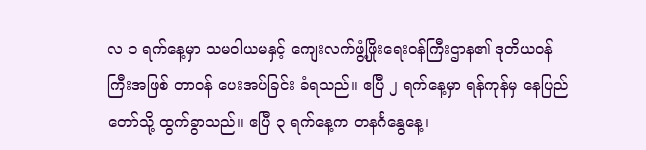လ ၁ ရက်နေ့မှာ သမဝါယမနှင့် ကျေးလက်ဖွံ့ဖြိုးရေးဝန်ကြီးဌာန၏ ဒုတိယဝန်ကြီးအဖြစ် တာဝန် ပေးအပ်ခြင်း ခံရသည်။ ဧပြီ ၂ ရက်နေ့မှာ ရန်ကုန်မှ နေပြည်တော်သို့ ထွက်ခွာသည်။ ဧပြီ ၃ ရက်နေ့က တနင်္ဂနွေနေ့၊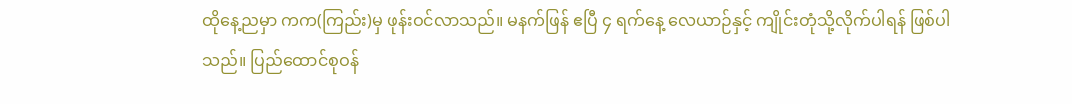ထိုနေ့ညမှာ ကက(ကြည်း)မှ ဖုန်းဝင်လာသည်။ မနက်ဖြန် ဧပြီ ၄ ရက်နေ့ လေယာဉ်နှင့် ကျိုင်းတုံသို့လိုက်ပါရန် ဖြစ်ပါသည်။ ပြည်ထောင်စုဝန်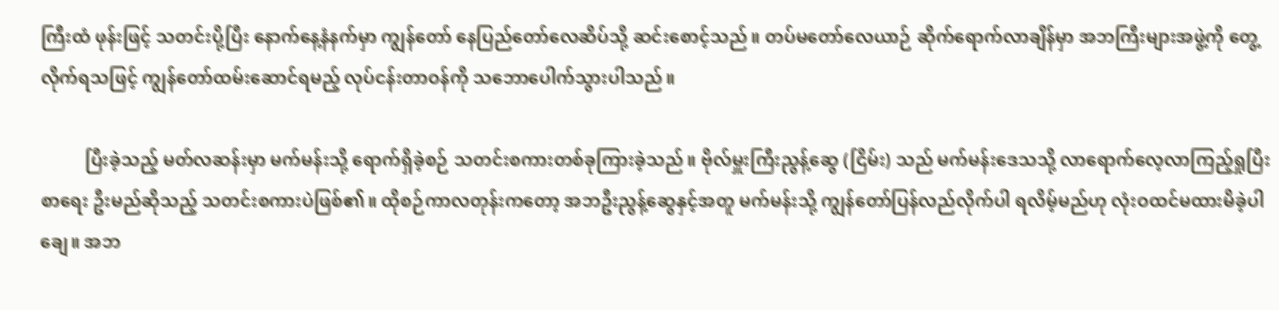ကြီးထံ ဖုန်းဖြင့် သတင်းပို့ပြီး နောက်နေ့နံနက်မှာ ကျွန်တော် နေပြည်တော်လေဆိပ်သို့ ဆင်းစောင့်သည်။ တပ်မတော်လေယာဉ် ဆိုက်ရောက်လာချိန်မှာ အဘကြီးများအဖွဲ့ကို တွေ့လိုက်ရသဖြင့် ကျွန်တော်ထမ်းဆောင်ရမည့် လုပ်ငန်းတာဝန်ကို သဘောပေါက်သွားပါသည်။

          ပြီးခဲ့သည့် မတ်လဆန်းမှာ မက်မန်းသို့ ရောက်ရှိခဲ့စဉ် သတင်းစကားတစ်ခုကြားခဲ့သည်။ ဗိုလ်မှူးကြီးညွန့်ဆွေ (ငြိမ်း) သည် မက်မန်းဒေသသို့ လာရောက်လေ့လာကြည့်ရှုပြီး စာရေး ဦးမည်ဆိုသည့် သတင်းစကားပဲဖြစ်၏။ ထိုစဉ်ကာလတုန်းကတော့ အဘဦးညွန့်ဆွေနှင့်အတူ မက်မန်းသို့ ကျွန်တော်ပြန်လည်လိုက်ပါ ရလိမ့်မည်ဟု လုံးဝထင်မထားမိခဲ့ပါချေ။ အဘ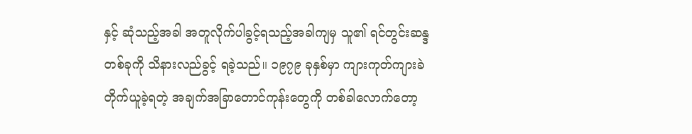နှင့် ဆုံသည့်အခါ အတူလိုက်ပါခွင့်ရသည့်အခါကျမှ သူ၏ ရင်တွင်းဆန္ဒတစ်ခုကို သိနားလည်ခွင့် ရခဲ့သည်။ ၁၉၇၉ ခုနှစ်မှာ ကျားကုတ်ကျားခဲ တိုက်ယူခဲ့ရတဲ့ အချက်အခြာတောင်ကုန်းတွေကို တစ်ခါလောက်တော့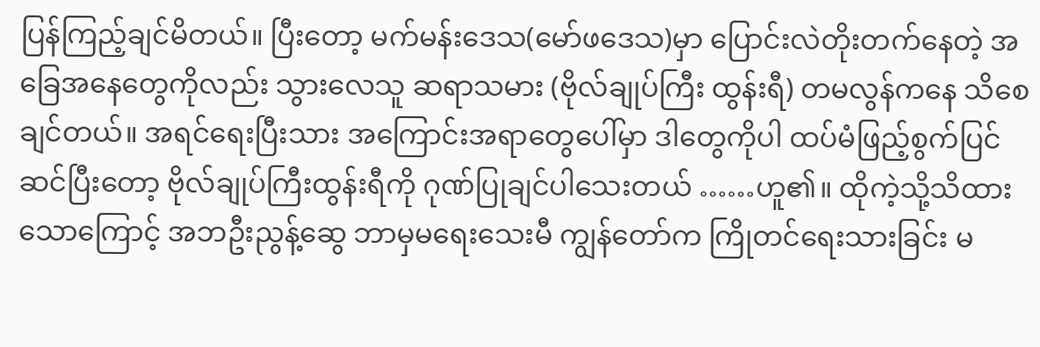ပြန်ကြည့်ချင်မိတယ်။ ပြီးတော့ မက်မန်းဒေသ(မော်ဖဒေသ)မှာ ပြောင်းလဲတိုးတက်နေတဲ့ အခြေအနေတွေကိုလည်း သွားလေသူ ဆရာသမား (ဗိုလ်ချုပ်ကြီး ထွန်းရီ) တမလွန်ကနေ သိစေချင်တယ်။ အရင်ရေးပြီးသား အကြောင်းအရာတွေပေါ်မှာ ဒါတွေကိုပါ ထပ်မံဖြည့်စွက်ပြင်ဆင်ပြီးတော့ ဗိုလ်ချုပ်ကြီးထွန်းရီကို ဂုဏ်ပြုချင်ပါသေးတယ် ……ဟူ၏။ ထိုကဲ့သို့သိထားသောကြောင့် အဘဦးညွန့်ဆွေ ဘာမှမရေးသေးမီ ကျွန်တော်က ကြိုတင်ရေးသားခြင်း မ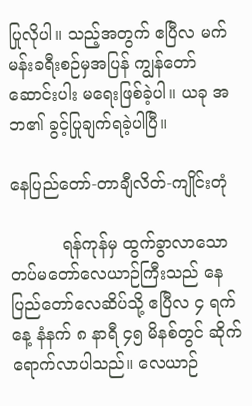ပြုလိုပါ။ သည့်အတွက် ဧပြီလ မက်မန်းခရီးစဉ်မှအပြန် ကျွန်တော် ဆောင်းပါး မရေးဖြစ်ခဲ့ပါ။ ယခု အဘ၏ ခွင့်ပြုချက်ရခဲ့ပါပြီ။

နေပြည်တော်-တာချီလိတ်-ကျိုင်းတုံ

          ရန်ကုန်မှ ထွက်ခွာလာသော တပ်မတော်လေယာဉ်ကြီးသည် နေပြည်တော်လေဆိပ်သို့ ဧပြီလ ၄ ရက်နေ့ နံနက် ၈ နာရီ ၄၅ မိနစ်တွင် ဆိုက်ရောက်လာပါသည်။ လေယာဉ်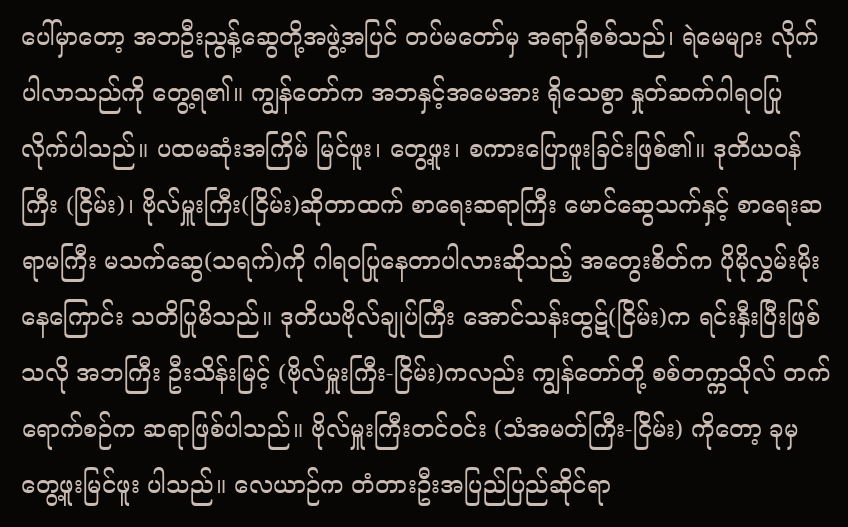ပေါ်မှာတော့ အဘဦးညွန့်ဆွေတို့အဖွဲ့အပြင် တပ်မတော်မှ အရာရှိစစ်သည်၊ ရဲမေများ လိုက်ပါလာသည်ကို တွေ့ရ၏။ ကျွန်တော်က အဘနှင့်အမေအား ရိုသေစွာ နှုတ်ဆက်ဂါရဝပြု လိုက်ပါသည်။ ပထမဆုံးအကြိမ် မြင်ဖူး၊ တွေ့ဖူး၊ စကားပြောဖူးခြင်းဖြစ်၏။ ဒုတိယဝန်ကြီး (ငြိမ်း)၊ ဗိုလ်မှူးကြီး(ငြိမ်း)ဆိုတာထက် စာရေးဆရာကြီး မောင်ဆွေသက်နှင့် စာရေးဆရာမကြီး မသက်ဆွေ(သရက်)ကို ဂါရဝပြုနေတာပါလားဆိုသည့် အတွေးစိတ်က ပိုမိုလွှမ်းမိုးနေကြောင်း သတိပြုမိသည်။ ဒုတိယဗိုလ်ချုပ်ကြီး အောင်သန်းထွဋ်(ငြိမ်း)က ရင်းနှီးပြီးဖြစ်သလို အဘကြီး ဦးသိန်းမြင့် (ဗိုလ်မှူးကြီး-ငြိမ်း)ကလည်း ကျွန်တော်တို့ စစ်တက္ကသိုလ် တက်ရောက်စဉ်က ဆရာဖြစ်ပါသည်။ ဗိုလ်မှူးကြီးတင်ဝင်း (သံအမတ်ကြီး-ငြိမ်း) ကိုတော့ ခုမှ တွေ့ဖူးမြင်ဖူး ပါသည်။ လေယာဉ်က တံတားဦးအပြည်ပြည်ဆိုင်ရာ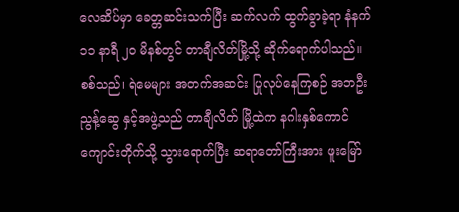လေဆိပ်မှာ ခေတ္တဆင်းသက်ပြီး ဆက်လက် ထွက်ခွာခဲ့ရာ နံနက် ၁၁ နာရီ ၂၀ မိနစ်တွင် တာချီလိတ်မြို့သို့ ဆိုက်ရောက်ပါသည်။ စစ်သည်၊ ရဲမေများ အတက်အဆင်း ပြုလုပ်နေကြစဉ် အဘဦးညွန့်ဆွေ နှင့်အဖွဲ့သည် တာချီလိတ် မြို့ထဲက နဂါးနှစ်ကောင်ကျောင်းတိုက်သို့ သွားရောက်ပြီး ဆရာတော်ကြီးအား ဖူးမြော်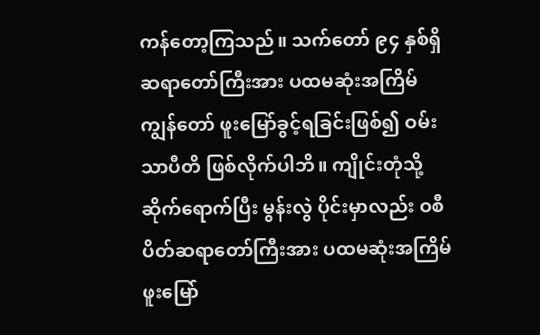ကန်တော့ကြသည်။ သက်တော် ၉၄ နှစ်ရှိ ဆရာတော်ကြီးအား ပထမဆုံးအကြိမ် ကျွန်တော် ဖူးမြော်ခွင့်ရခြင်းဖြစ်၍ ဝမ်းသာပီတိ ဖြစ်လိုက်ပါဘိ။ ကျိုင်းတုံသို့ ဆိုက်ရောက်ပြီး မွန်းလွဲ ပိုင်းမှာလည်း ဝစီပိတ်ဆရာတော်ကြီးအား ပထမဆုံးအကြိမ် ဖူးမြော်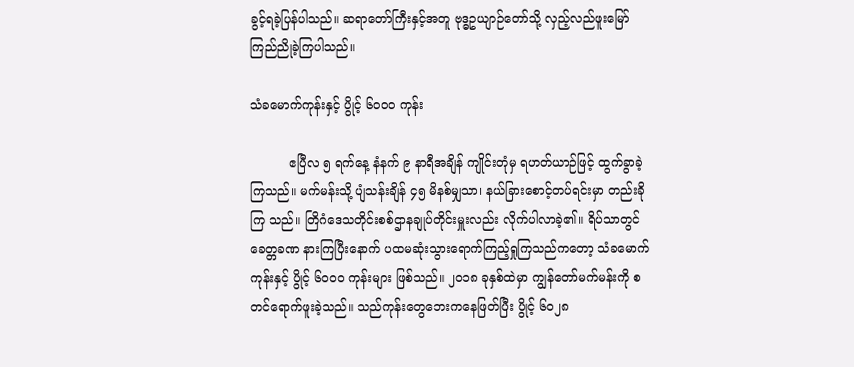ခွင့်ရခဲ့ပြန်ပါသည်။ ဆရာတော်ကြီးနှင့်အတူ ဗုဒ္ဓဥယျာဉ်တော်သို့ လှည့်လည်ဖူးမြော် ကြည်ညိုခဲ့ကြပါသည်။

သံခမောက်ကုန်းနှင့် ပွိုင့် ၆၀၀၀ ကုန်း

          ဧပြီလ ၅ ရက်နေ့ နံနက် ၉ နာရီအချိန် ကျိုင်းတုံမှ ရဟတ်ယာဉ်ဖြင့် ထွက်ခွာခဲ့ ကြသည်။ မက်မန်းသို့ ပျံသန်းချိန် ၄၅ မိနစ်မျှသာ၊ နယ်ခြားစောင့်တပ်ရင်းမှာ တည်းခိုကြ သည်။ တြိဂံဒေသတိုင်းစစ်ဌာနချုပ်တိုင်းမှူးလည်း လိုက်ပါလာခဲ့၏။ ရိပ်သာတွင် ခေတ္တခဏ နားကြပြီးနောက် ပထမဆုံးသွားရောက်ကြည့်ရှုကြသည်ကတော့ သံခမောက်ကုန်းနှင့် ပွိုင့် ၆၀၀၀ ကုန်းများ ဖြစ်သည်။ ၂၀၁၈ ခုနှစ်ထဲမှာ ကျွန်တော်မက်မန်းကို စတင်ရောက်ဖူးခဲ့သည်။ သည်ကုန်းတွေဘေးကနေဖြတ်ပြီး ပွိုင့် ၆၀၂၈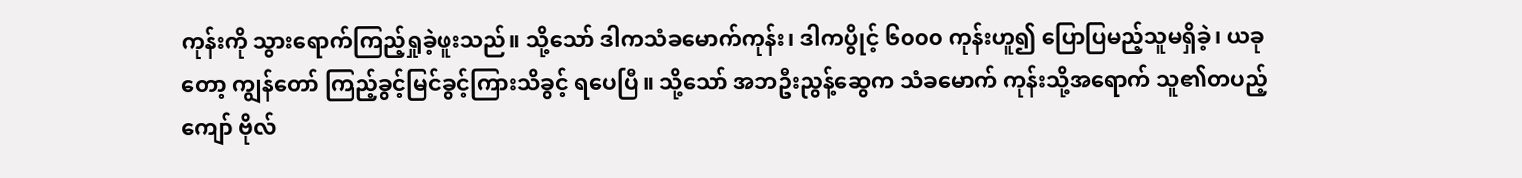ကုန်းကို သွားရောက်ကြည့်ရှုခဲ့ဖူးသည်။ သို့သော် ဒါကသံခမောက်ကုန်း၊ ဒါကပွိုင့် ၆၀၀၀ ကုန်းဟူ၍ ပြောပြမည့်သူမရှိခဲ့၊ ယခုတော့ ကျွန်တော် ကြည့်ခွင့်မြင်ခွင့်ကြားသိခွင့် ရပေပြီ။ သို့သော် အဘဦးညွန့်ဆွေက သံခမောက် ကုန်းသို့အရောက် သူ၏တပည့်ကျော် ဗိုလ်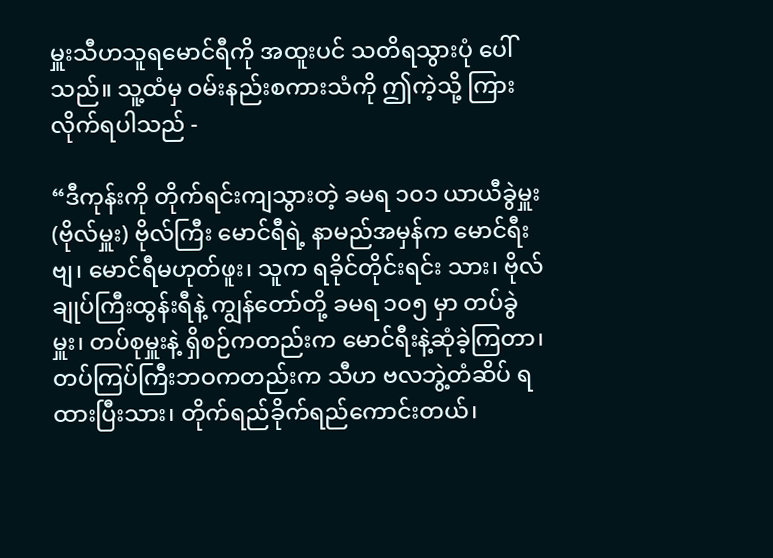မှူးသီဟသူရမောင်ရီကို အထူးပင် သတိရသွားပုံ ပေါ်သည်။ သူ့ထံမှ ဝမ်းနည်းစကားသံကို ဤကဲ့သို့ ကြားလိုက်ရပါသည် -

“ဒီကုန်းကို တိုက်ရင်းကျသွားတဲ့ ခမရ ၁၀၁ ယာယီခွဲမှူး(ဗိုလ်မှူး) ဗိုလ်ကြီး မောင်ရီရဲ့ နာမည်အမှန်က မောင်ရီးဗျ၊ မောင်ရီမဟုတ်ဖူး၊ သူက ရခိုင်တိုင်းရင်း သား၊ ဗိုလ်ချုပ်ကြီးထွန်းရီနဲ့ ကျွန်တော်တို့ ခမရ ၁၀၅ မှာ တပ်ခွဲမှူး၊ တပ်စုမှူးနဲ့ ရှိစဉ်ကတည်းက မောင်ရီးနဲ့ဆုံခဲ့ကြတာ၊ တပ်ကြပ်ကြီးဘဝကတည်းက သီဟ ဗလဘွဲ့တံဆိပ် ရထားပြီးသား၊ တိုက်ရည်ခိုက်ရည်ကောင်းတယ်၊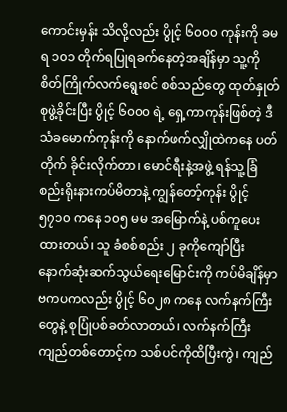ကောင်းမှန်း သိလို့လည်း ပွိုင့် ၆၀၀၀ ကုန်းကို ခမရ ၁၀၁ တိုက်ရပြုရခက်နေတဲ့အချိန်မှာ သူ့ကို စိတ်ကြိုက်လက်ရွေးစင် စစ်သည်တွေ ထုတ်နှုတ်စုဖွဲ့ခိုင်းပြီး ပွိုင့် ၆၀၀၀ ရဲ့ ရှေ့ကာကုန်းဖြစ်တဲ့ ဒီသံခမောက်ကုန်းကို နောက်ဖက်လျှိုထဲကနေ ပတ်တိုက် ခိုင်းလိုက်တာ၊ မောင်ရီးနဲ့အဖွဲ့ ရန်သူ့ခြံစည်းရိုးနားကပ်မိတာနဲ့ ကျွန်တော့်ကုန်း ပွိုင့် ၅၇၁၀ ကနေ ၁၀၅ မမ အမြောက်နဲ့ ပစ်ကူပေးထားတယ်၊ သူ ခံစစ်စည်း ၂ ခုကိုကျော်ပြီး နောက်ဆုံးဆက်သွယ်ရေးမြောင်းကို ကပ်မိချိန်မှာ ဗကပကလည်း ပွိုင့် ၆၀၂၈ ကနေ လက်နက်ကြီးတွေနဲ့ စုပြုံပစ်ခတ်လာတယ်၊ လက်နက်ကြီး ကျည်တစ်တောင့်က သစ်ပင်ကိုထိပြီးကွဲ၊ ကျည်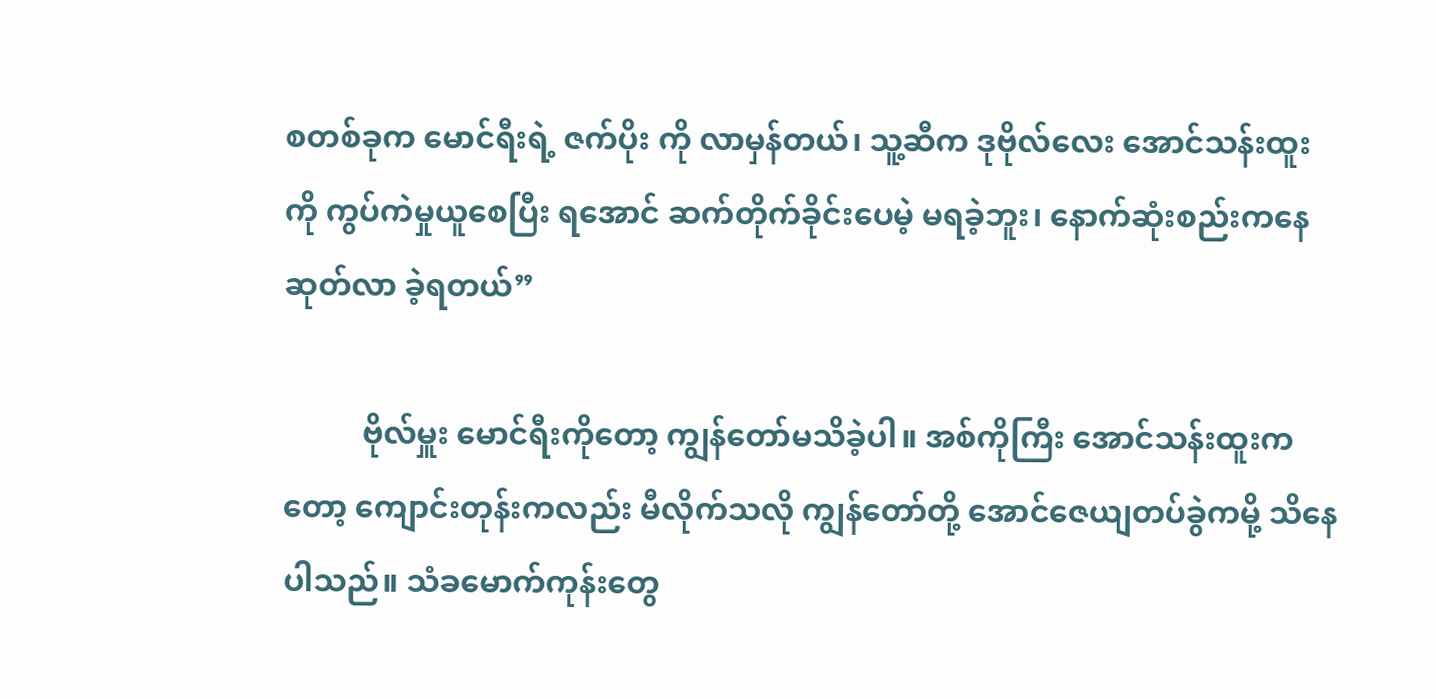စတစ်ခုက မောင်ရီးရဲ့ ဇက်ပိုး ကို လာမှန်တယ်၊ သူ့ဆီက ဒုဗိုလ်လေး အောင်သန်းထူးကို ကွပ်ကဲမှုယူစေပြီး ရအောင် ဆက်တိုက်ခိုင်းပေမဲ့ မရခဲ့ဘူး၊ နောက်ဆုံးစည်းကနေ ဆုတ်လာ ခဲ့ရတယ်”

          ဗိုလ်မှူး မောင်ရီးကိုတော့ ကျွန်တော်မသိခဲ့ပါ။ အစ်ကိုကြီး အောင်သန်းထူးကတော့ ကျောင်းတုန်းကလည်း မီလိုက်သလို ကျွန်တော်တို့ အောင်ဇေယျတပ်ခွဲကမို့ သိနေပါသည်။ သံခမောက်ကုန်းတွေ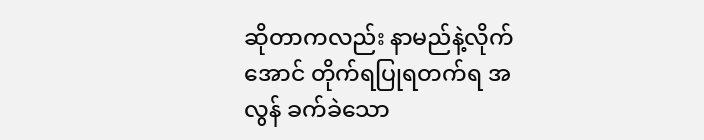ဆိုတာကလည်း နာမည်နဲ့လိုက်အောင် တိုက်ရပြုရတက်ရ အလွန် ခက်ခဲသော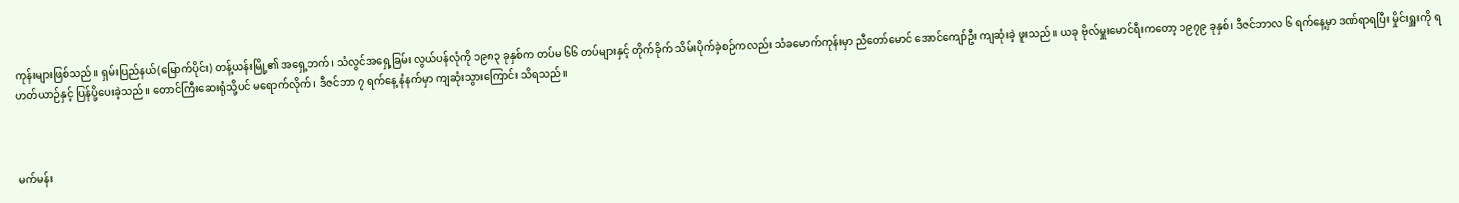ကုန်းများဖြစ်သည်။ ရှမ်းပြည်နယ်(မြောက်ပိုင်း) တန့်ယန်းမြို့၏ အရှေ့ဘက်၊ သံလွင်အရှေ့ခြမ်း လွယ်ပန်လုံကို ၁၉၈၃ ခုနှစ်က တပ်မ ၆၆ တပ်များနှင့် တိုက်ခိုက် သိမ်းပိုက်ခဲ့စဉ်ကလည်း သံခမောက်ကုန်းမှာ ညီတော်မောင် အောင်ကျော်ဦး ကျဆုံးခဲ့ ဖူးသည်။ ယခု ဗိုလ်မှူးမောင်ရီးကတော့ ၁၉၇၉ ခုနှစ်၊ ဒီဇင်ဘာလ ၆ ရက်နေ့မှာ ဒဏ်ရာရပြီး မှိုင်းရှူးကို ရဟတ်ယာဉ်နှင့် ပြန်ပို့ပေးခဲ့သည်။ တောင်ကြီးဆေးရုံသို့ပင် မရောက်လိုက်၊ ဒီဇင်ဘာ ၇ ရက်နေ့ နံနက်မှာ ကျဆုံးသွားကြောင်း သိရသည်။



မက်မန်း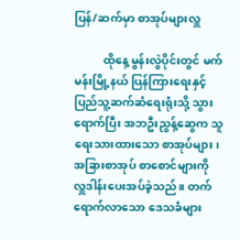ပြန်/ဆက်မှာ စာအုပ်များလှူ

          ထိုနေ့ မွန်းလွဲပိုင်းတွင် မက်မန်းမြို့နယ် ပြန်ကြားရေးနှင့် ပြည်သူ့ဆက်ဆံရေးရုံးသို့ သွားရောက်ပြီး အဘဦးညွန့်ဆွေက သူရေးသားထားသော စာအုပ်များ၊ အခြားစာအုပ် စာစောင်များကို လှူဒါန်းပေးအပ်ခဲ့သည်။ တက်ရောက်လာသော ဒေသခံများ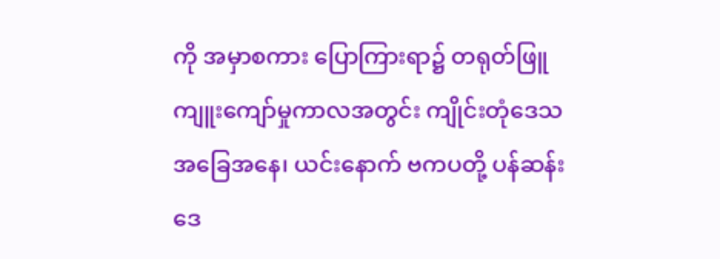ကို အမှာစကား ပြောကြားရာ၌ တရုတ်ဖြူကျူးကျော်မှုကာလအတွင်း ကျိုင်းတုံဒေသအခြေအနေ၊ ယင်းနောက် ဗကပတို့ ပန်ဆန်းဒေ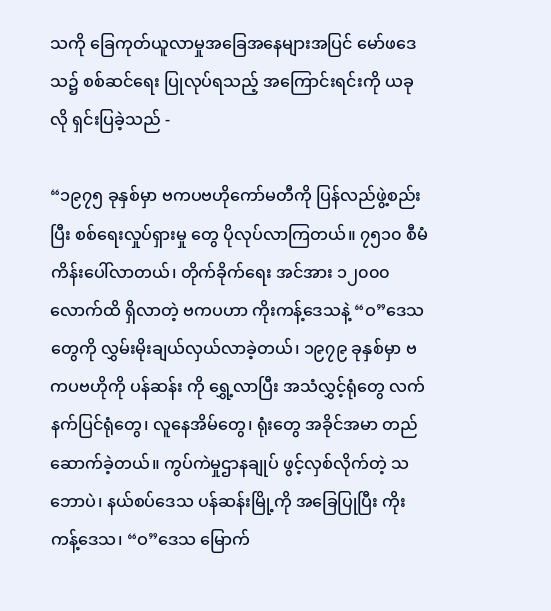သကို ခြေကုတ်ယူလာမှုအခြေအနေများအပြင် မော်ဖဒေသ၌ စစ်ဆင်ရေး ပြုလုပ်ရသည့် အကြောင်းရင်းကို ယခုလို ရှင်းပြခဲ့သည် -

“၁၉၇၅ ခုနှစ်မှာ ဗကပဗဟိုကော်မတီကို ပြန်လည်ဖွဲ့စည်းပြီး စစ်ရေးလှုပ်ရှားမှု တွေ ပိုလုပ်လာကြတယ်။ ၇၅၁၀ စီမံကိန်းပေါ်လာတယ်၊ တိုက်ခိုက်ရေး အင်အား ၁၂၀၀၀ လောက်ထိ ရှိလာတဲ့ ဗကပဟာ ကိုးကန့်ဒေသနဲ့ “ဝ”ဒေသ တွေကို လွှမ်းမိုးချယ်လှယ်လာခဲ့တယ်၊ ၁၉၇၉ ခုနှစ်မှာ ဗကပဗဟိုကို ပန်ဆန်း ကို ရွှေ့လာပြီး အသံလွှင့်ရုံတွေ လက်နက်ပြင်ရုံတွေ၊ လူနေအိမ်တွေ၊ ရုံးတွေ အခိုင်အမာ တည်ဆောက်ခဲ့တယ်။ ကွပ်ကဲမှုဌာနချုပ် ဖွင့်လှစ်လိုက်တဲ့ သဘောပဲ၊ နယ်စပ်ဒေသ ပန်ဆန်းမြို့ကို အခြေပြုပြီး ကိုးကန့်ဒေသ၊ “ဝ”ဒေသ မြောက်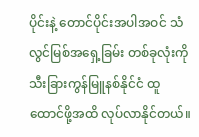ပိုင်းနဲ့ တောင်ပိုင်းအပါအဝင် သံလွင်မြစ်အရှေ့ခြမ်း တစ်ခုလုံးကို သီးခြားကွန်မြူနစ်နိုင်ငံ ထူထောင်ဖို့အထိ လုပ်လာနိုင်တယ်။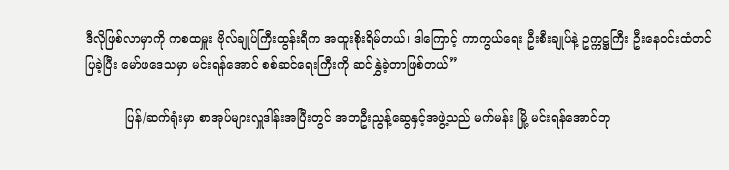ဒီလိုဖြစ်လာမှာကို ကစထမှူး ဗိုလ်ချုပ်ကြီးထွန်းရီက အထူးစိုးရိမ်တယ်၊ ဒါကြောင့် ကာကွယ်ရေး ဦးစီးချုပ်နဲ့ ဥက္ကဋ္ဌကြီး ဦးနေဝင်းထံတင်ပြခဲ့ပြီး မော်ဖဒေသမှာ မင်းရန်အောင် စစ်ဆင်ရေးကြီးကို ဆင်နွှဲခဲ့တာဖြစ်တယ်”

          ပြန်/ဆက်ရုံးမှာ စာအုပ်များလှူဒါန်းအပြီးတွင် အဘဦးညွန့်ဆွေနှင့်အဖွဲ့သည် မက်မန်း မြို့ မင်းရန်အောင်ဘု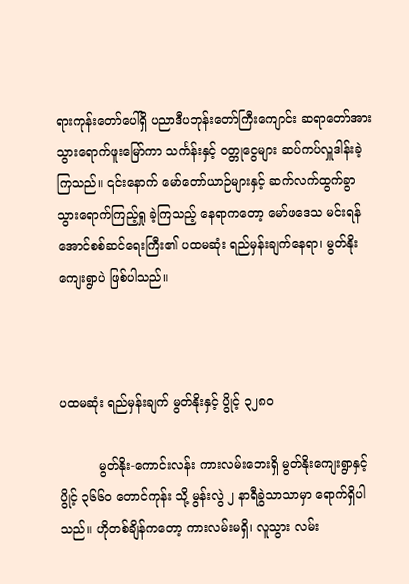ရားကုန်းတော်ပေါ်ရှိ ပညာဒီပဘုန်းတော်ကြီးကျောင်း ဆရာတော်အား သွားရောက်ဖူးမြော်ကာ သင်္ကန်းနှင့် ဝတ္တုငွေများ ဆပ်ကပ်လှူဒါန်းခဲ့ ကြသည်။ ၎င်းနောက် မော်တော်ယာဉ်များနှင့် ဆက်လက်ထွက်ခွာ သွားရောက်ကြည့်ရှု ခဲ့ကြသည့် နေရာကတော့ မော်ဖဒေသ မင်းရန်အောင်စစ်ဆင်ရေးကြီး၏ ပထမဆုံး ရည်မှန်းချက်နေရာ၊ မွတ်နိုး ကျေးရွာပဲ ဖြစ်ပါသည်။



ပထမဆုံး ရည်မှန်းချက် မွတ်နိုးနှင့် ပွိုင့် ၃၂၈၀

          မွတ်နိုး-ကောင်းလန်း ကားလမ်းဘေးရှိ မွတ်နိုးကျေးရွာနှင့် ပွိုင့် ၃၆၆၀ တောင်ကုန်း သို့ မွန်းလွဲ ၂ နာရီခွဲသာသာမှာ ရောက်ရှိပါသည်။ ဟိုတစ်ချိန်ကတော့ ကားလမ်းမရှိ၊ လူသွား လမ်း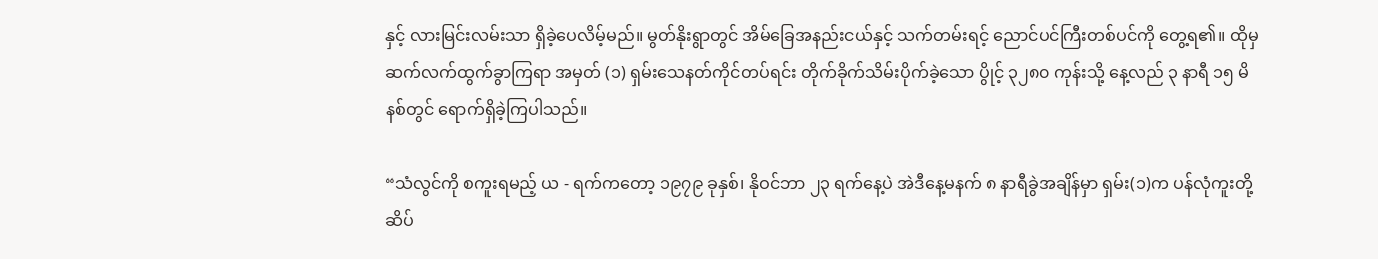နှင့် လားမြင်းလမ်းသာ ရှိခဲ့ပေလိမ့်မည်။ မွတ်နိုးရွာတွင် အိမ်ခြေအနည်းငယ်နှင့် သက်တမ်းရင့် ညောင်ပင်ကြီးတစ်ပင်ကို တွေ့ရ၏။ ထိုမှ ဆက်လက်ထွက်ခွာကြရာ အမှတ် (၁) ရှမ်းသေနတ်ကိုင်တပ်ရင်း တိုက်ခိုက်သိမ်းပိုက်ခဲ့သော ပွိုင့် ၃၂၈၀ ကုန်းသို့ နေ့လည် ၃ နာရီ ၁၅ မိနစ်တွင် ရောက်ရှိခဲ့ကြပါသည်။

“သံလွင်ကို စကူးရမည့် ယ - ရက်ကတော့ ၁၉၇၉ ခုနှစ်၊ နိုဝင်ဘာ ၂၃ ရက်နေ့ပဲ အဲဒီနေ့မနက် ၈ နာရီခွဲအချိန်မှာ ရှမ်း(၁)က ပန်လုံကူးတို့ဆိပ်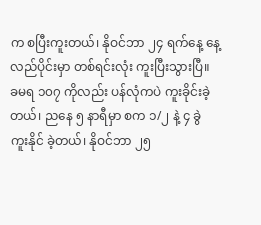က စပြီးကူးတယ်၊ နိုဝင်ဘာ ၂၄ ရက်နေ့ နေ့လည်ပိုင်းမှာ တစ်ရင်းလုံး ကူးပြီးသွားပြီ။ ခမရ ၁၀၇ ကိုလည်း ပန်လုံကပဲ ကူးခိုင်းခဲ့တယ်၊ ညနေ ၅ နာရီမှာ စက ၁/၂ နဲ့ ၄ ခွဲ ကူးနိုင် ခဲ့တယ်၊ နိုဝင်ဘာ ၂၅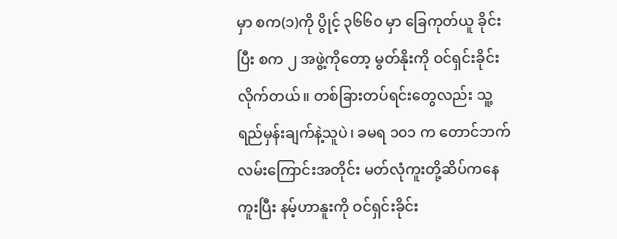မှာ စက(၁)ကို ပွိုင့် ၃၆၆၀ မှာ ခြေကုတ်ယူ ခိုင်းပြီး စက ၂ အဖွဲ့ကိုတော့ မွတ်နိုးကို ဝင်ရှင်းခိုင်းလိုက်တယ်။ တစ်ခြားတပ်ရင်းတွေလည်း သူ့ရည်မှန်းချက်နဲ့သူပဲ၊ ခမရ ၁၀၁ က တောင်ဘက်လမ်းကြောင်းအတိုင်း မတ်လုံကူးတို့ဆိပ်ကနေ ကူးပြီး နမ့်ဟာနူးကို ဝင်ရှင်းခိုင်း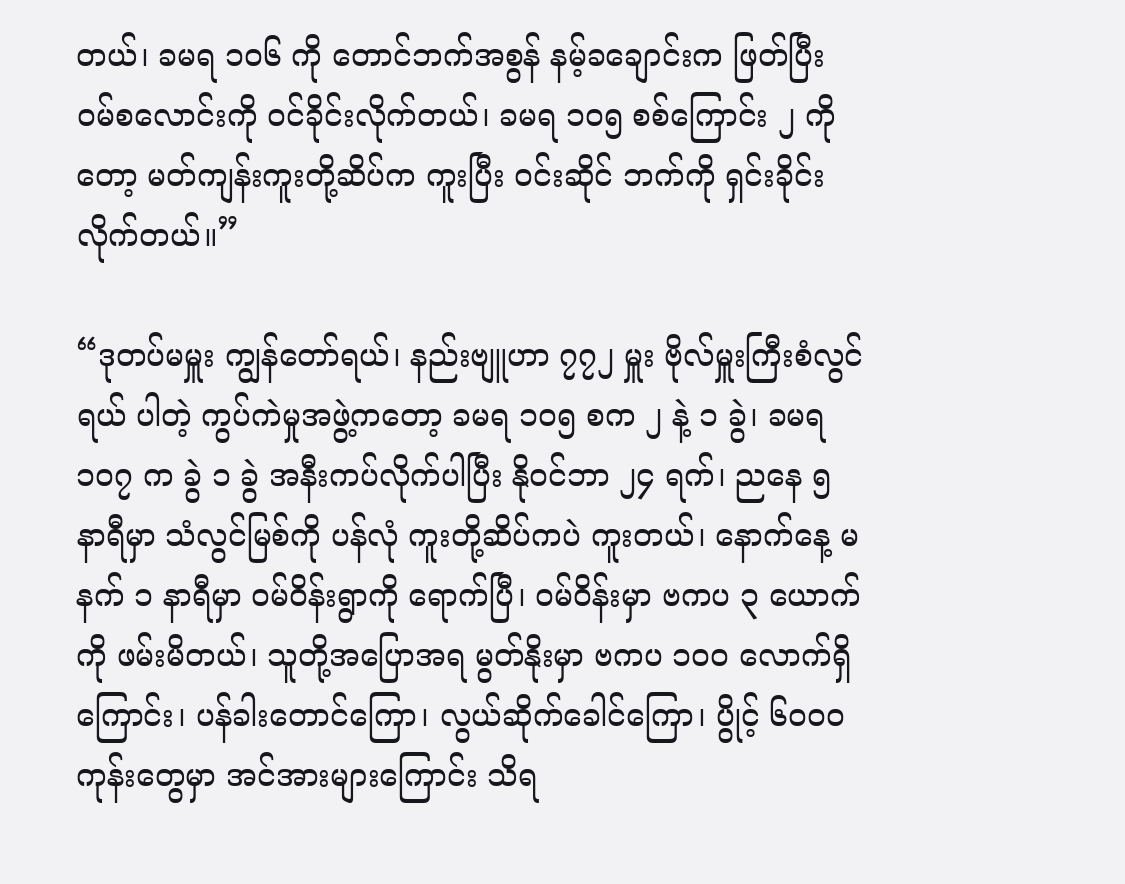တယ်၊ ခမရ ၁၀၆ ကို တောင်ဘက်အစွန် နမ့်ခချောင်းက ဖြတ်ပြီး ဝမ်စလောင်းကို ဝင်ခိုင်းလိုက်တယ်၊ ခမရ ၁၀၅ စစ်ကြောင်း ၂ ကိုတော့ မတ်ကျန်းကူးတို့ဆိပ်က ကူးပြီး ဝင်းဆိုင် ဘက်ကို ရှင်းခိုင်းလိုက်တယ်။”

“ဒုတပ်မမှူး ကျွန်တော်ရယ်၊ နည်းဗျူဟာ ၇၇၂ မှူး ဗိုလ်မှူးကြီးစံလွင်ရယ် ပါတဲ့ ကွပ်ကဲမှုအဖွဲ့ကတော့ ခမရ ၁၀၅ စက ၂ နဲ့ ၁ ခွဲ၊ ခမရ ၁၀၇ က ခွဲ ၁ ခွဲ အနီးကပ်လိုက်ပါပြီး နိုဝင်ဘာ ၂၄ ရက်၊ ညနေ ၅ နာရီမှာ သံလွင်မြစ်ကို ပန်လုံ ကူးတို့ဆိပ်ကပဲ ကူးတယ်၊ နောက်နေ့ မနက် ၁ နာရီမှာ ဝမ်ဝိန်းရွာကို ရောက်ပြီ၊ ဝမ်ဝိန်းမှာ ဗကပ ၃ ယောက်ကို ဖမ်းမိတယ်၊ သူတို့အပြောအရ မွတ်နိုးမှာ ဗကပ ၁၀၀ လောက်ရှိကြောင်း၊ ပန်ခါးတောင်ကြော၊ လွယ်ဆိုက်ခေါင်ကြော၊ ပွိုင့် ၆၀၀၀ ကုန်းတွေမှာ အင်အားများကြောင်း သိရ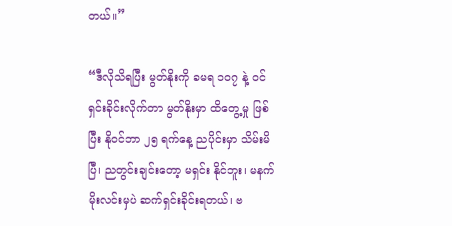တယ်။”

“ဒီလိုသိရပြီး မွတ်နိုးကို ခမရ ၁၀၇ နဲ့ ဝင်ရှင်းခိုင်းလိုက်တာ မွတ်နိုးမှာ ထိတွေ့မှု ဖြစ်ပြီး နိုဝင်ဘာ ၂၅ ရက်နေ့ ညပိုင်းမှာ သိမ်းမိပြီ၊ ညတွင်းချင်းတော့ မရှင်း နိုင်ဘူး၊ မနက်မိုးလင်းမှပဲ ဆက်ရှင်းခိုင်းရတယ်၊ ဗ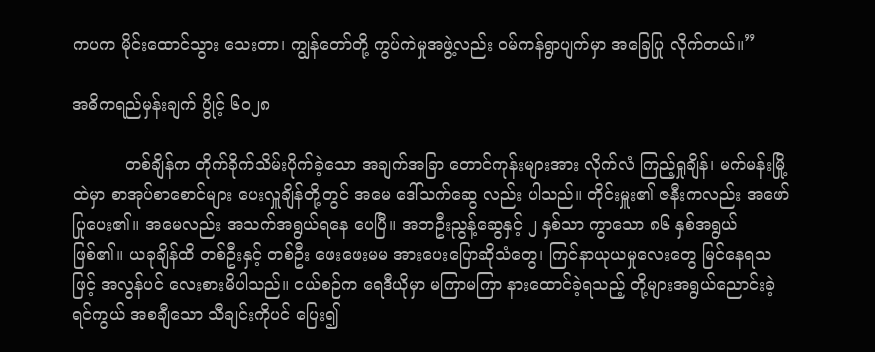ကပက မိုင်းထောင်သွား သေးတာ၊ ကျွန်တော်တို့ ကွပ်ကဲမှုအဖွဲ့လည်း ဝမ်ကန်ရွာပျက်မှာ အခြေပြု လိုက်တယ်။”

အဓိကရည်မှန်းချက် ပွိုင့် ၆၀၂၈

          တစ်ချိန်က တိုက်ခိုက်သိမ်းပိုက်ခဲ့သော အချက်အခြာ တောင်ကုန်းများအား လိုက်လံ ကြည့်ရှုချိန်၊ မက်မန်းမြို့ထဲမှာ စာအုပ်စာစောင်များ ပေးလှူချိန်တို့တွင် အမေ ဒေါ်သက်ဆွေ လည်း ပါသည်။ တိုင်းမှူး၏ ဇနီးကလည်း အဖော်ပြုပေး၏။ အမေလည်း အသက်အရွယ်ရနေ ပေပြီ။ အဘဦးညွန့်ဆွေနှင့် ၂ နှစ်သာ ကွာသော ၈၆ နှစ်အရွယ် ဖြစ်၏။ ယခုချိန်ထိ တစ်ဦးနှင့် တစ်ဦး ဖေးဖေးမမ အားပေးပြောဆိုသံတွေ၊ ကြင်နာယုယမှုလေးတွေ မြင်နေရသဖြင့် အလွန်ပင် လေးစားမိပါသည်။ ငယ်စဉ်က ရေဒီယိုမှာ မကြာမကြာ နားထောင်ခဲ့ရသည့် တို့များအရွယ်ညောင်းခဲ့ရင်ကွယ် အစချီသော သီချင်းကိုပင် ပြေး၍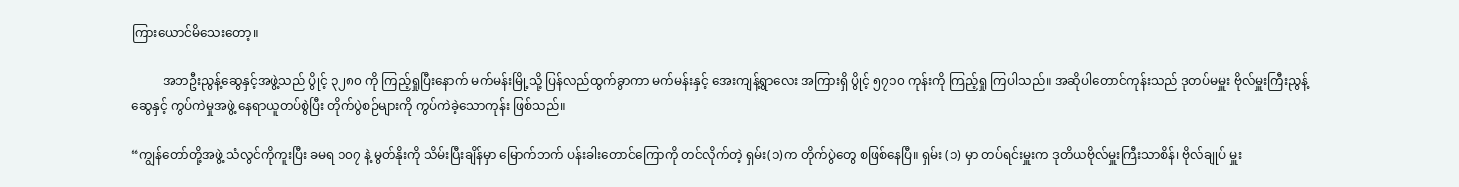ကြားယောင်မိသေးတော့။

          အဘဦးညွန့်ဆွေနှင့်အဖွဲ့သည် ပွိုင့် ၃၂၈၀ ကို ကြည့်ရှုပြီးနောက် မက်မန်းမြို့သို့ ပြန်လည်ထွက်ခွာကာ မက်မန်းနှင့် အေးကျန့်ရွာလေး အကြားရှိ ပွိုင့် ၅၇၁၀ ကုန်းကို ကြည့်ရှု ကြပါသည်။ အဆိုပါတောင်ကုန်းသည် ဒုတပ်မမှူး ဗိုလ်မှူးကြီးညွန့်ဆွေနှင့် ကွပ်ကဲမှုအဖွဲ့ နေရာယူတပ်စွဲပြီး တိုက်ပွဲစဉ်များကို ကွပ်ကဲခဲ့သောကုန်း ဖြစ်သည်။

“ကျွန်တော်တို့အဖွဲ့ သံလွင်ကိုကူးပြီး ခမရ ၁၀၇ နဲ့ မွတ်နိုးကို သိမ်းပြီးချိန်မှာ မြောက်ဘက် ပန်းခါးတောင်ကြောကို တင်လိုက်တဲ့ ရှမ်း(၁)က တိုက်ပွဲတွေ စဖြစ်နေပြီ။ ရှမ်း (၁) မှာ တပ်ရင်းမှူးက ဒုတိယဗိုလ်မှူးကြီးသာစိန်၊ ဗိုလ်ချုပ် မှူး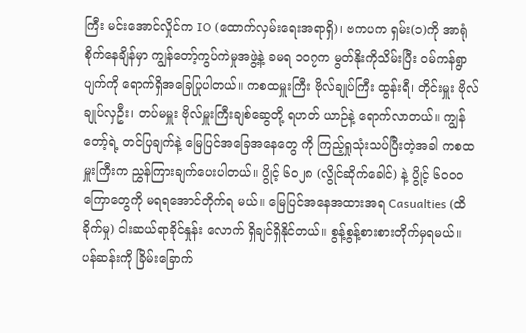ကြီး မင်းအောင်လှိုင်က IO (ထောက်လှမ်းရေးအရာရှိ)၊ ဗကပက ရှမ်း(၁)ကို အာရုံစိုက်နေချိန်မှာ ကျွန်တော့်ကွပ်ကဲမှုအဖွဲ့နဲ့ ခမရ ၁၀၇က မွတ်နိုးကိုသိမ်းပြီး ဝမ်ကန်ရွာပျက်ကို ရောက်ရှိအခြေပြုပါတယ်။ ကစထမှူးကြီး ဗိုလ်ချုပ်ကြီး ထွန်းရီ၊ တိုင်းမှူး ဗိုလ်ချုပ်လှဦး၊ တပ်မမှူး ဗိုလ်မှူးကြီးချစ်ဆွေတို့ ရဟတ် ယာဉ်နဲ့ ရောက်လာတယ်။ ကျွန်တော့်ရဲ့ တင်ပြချက်နဲ့ မြေပြင်အခြေအနေတွေ ကို ကြည့်ရှုသုံးသပ်ပြီးတဲ့အခါ ကစထမှူးကြီးက ညွှန်ကြားချက်ပေးပါတယ်။ ပွိုင့် ၆၀၂၈ (လွိုင်ဆိုက်ခေါင်) နဲ့ ပွိုင့် ၆၀၀၀ ကြောတွေကို မရရအောင်တိုက်ရ မယ်။ မြေပြင်အနေအထားအရ Casualties (ထိခိုက်မှု) ငါးဆယ်ရာခိုင်နှုန်း လောက် ရှိချင်ရှိနိုင်တယ်။ စွန့်စွန့်စားစားတိုက်မှရမယ်။ ပန်ဆန်းကို ခြိမ်းခြောက်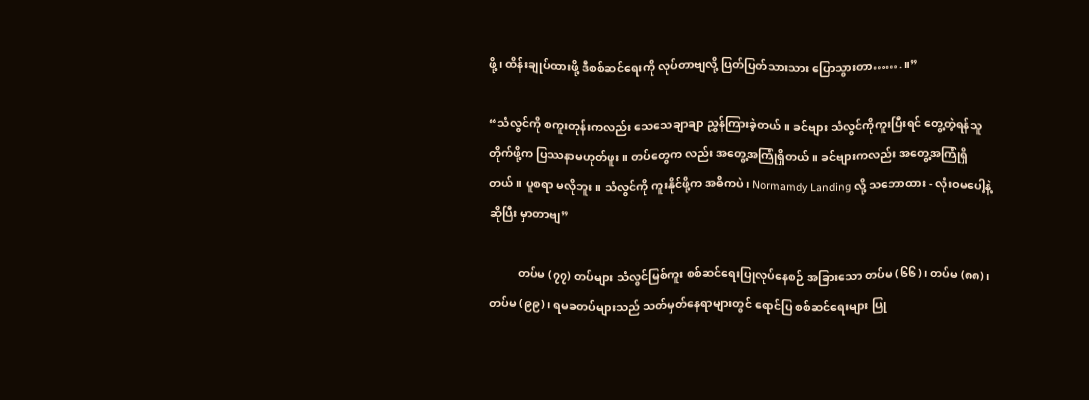ဖို့၊ ထိန်းချုပ်ထားဖို့ ဒီစစ်ဆင်ရေးကို လုပ်တာဗျလို့ ပြတ်ပြတ်သားသား ပြောသွားတာ…….။”

“သံလွင်ကို စကူးတုန်းကလည်း သေသေချာချာ ညွှန်ကြားခဲ့တယ်။ ခင်ဗျား သံလွင်ကိုကူးပြီးရင် တွေ့တဲ့ရန်သူတိုက်ဖို့က ပြဿနာမဟုတ်ဖူး။ တပ်တွေက လည်း အတွေ့အကြုံရှိတယ်။ ခင်ဗျားကလည်း အတွေ့အကြုံရှိတယ်။ ပူစရာ မလိုဘူး။ သံလွင်ကို ကူးနိုင်ဖို့က အဓိကပဲ၊ Normamdy Landing လို့ သဘောထား - လုံးဝမပေါ့နဲ့ ဆိုပြီး မှာတာဗျ”

          တပ်မ (၇၇) တပ်များ သံလွင်မြစ်ကူး စစ်ဆင်ရေးပြုလုပ်နေစဉ် အခြားသော တပ်မ (၆၆)၊ တပ်မ (၈၈)၊ တပ်မ (၉၉)၊ ရမခတပ်များသည် သတ်မှတ်နေရာများတွင် ရောင်ပြ စစ်ဆင်ရေးများ ပြု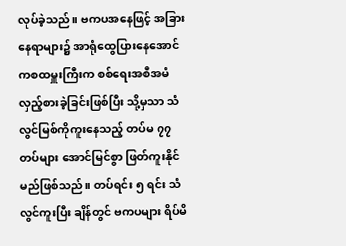လုပ်ခဲ့သည်။ ဗကပအနေဖြင့် အခြားနေရာများ၌ အာရုံထွေပြားနေအောင် ကစထမှူးကြီးက စစ်ရေးအစီအမံ လှည့်စားခဲ့ခြင်းဖြစ်ပြီး သို့မှသာ သံလွင်မြစ်ကိုကူးနေသည့် တပ်မ ၇၇ တပ်များ အောင်မြင်စွာ ဖြတ်ကူးနိုင်မည်ဖြစ်သည်။ တပ်ရင်း ၅ ရင်း သံလွင်ကူးပြီး ချိန်တွင် ဗကပများ ရိပ်မိ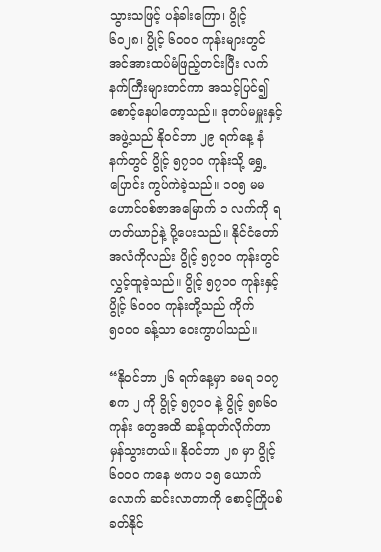သွားသဖြင့် ပန်ခါးကြော၊ ပွိုင့် ၆၀၂၈၊ ပွိုင့် ၆၀၀၀ ကုန်းများတွင် အင်အားထပ်မံဖြည့်တင်းပြီး လက်နက်ကြီးများတင်ကာ အသင့်ပြင်၍ စောင့်နေပါတော့သည်။ ဒုတပ်မမှူးနှင့်အဖွဲ့သည် နိုဝင်ဘာ ၂၉ ရက်နေ့ နံနက်တွင် ပွိုင့် ၅၇၁၀ ကုန်းသို့ ရွှေ့ပြောင်း ကွပ်ကဲခဲ့သည်။ ၁၀၅ မမ ဟောင်ဝစ်ဇာအမြောက် ၁ လက်ကို ရဟတ်ယာဉ်နဲ့ ပို့ပေးသည်။ နိုင်ငံတော်အလံကိုလည်း ပွိုင့် ၅၇၁၀ ကုန်းတွင် လွှင့်ထူခဲ့သည်။ ပွိုင့် ၅၇၁၀ ကုန်းနှင့် ပွိုင့် ၆၀၀၀ ကုန်းတို့သည် ကိုက် ၅၀၀၀ ခန့်သာ ဝေးကွာပါသည်။

“နိုဝင်ဘာ ၂၆ ရက်နေ့မှာ ခမရ ၁၀၇ စက ၂ ကို ပွိုင့် ၅၇၁၀ နဲ့ ပွိုင့် ၅၈၆၀ ကုန်း တွေအထိ ဆန့်ထုတ်လိုက်တာ မှန်သွားတယ်။ နိုဝင်ဘာ ၂၈ မှာ ပွိုင့် ၆၀၀၀ ကနေ ဗကပ ၁၅ ယောက်လောက် ဆင်းလာတာကို စောင့်ကြိုပစ်ခတ်နိုင်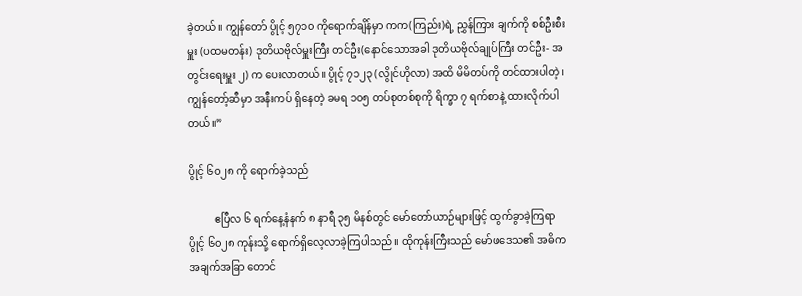ခဲ့တယ်။ ကျွန်တော် ပွိုင့် ၅၇၁၀ ကိုရောက်ချိန်မှာ ကက(ကြည်း)ရဲ့ ညွှန်ကြား ချက်ကို စစ်ဦးစီးမှူး (ပထမတန်း) ဒုတိယဗိုလ်မှူးကြီး တင်ဦး(နောင်သောအခါ ဒုတိယဗိုလ်ချုပ်ကြီး တင်ဦး- အတွင်းရေးမှူး ၂) က ပေးလာတယ်။ ပွိုင့် ၇၁၂၃ (လွိုင်ဟိုလာ) အထိ မိမိတပ်ကို တင်ထားပါတဲ့၊ ကျွန်တော့်ဆီမှာ အနီးကပ် ရှိနေတဲ့ ခမရ ၁၀၅ တပ်စုတစ်စုကို ရိက္ခာ ၇ ရက်စာနဲ့ ထားလိုက်ပါတယ်။”

ပွိုင့် ၆၀၂၈ ကို ရောက်ခဲ့သည်

          ဧပြီလ ၆ ရက်နေ့နံနက် ၈ နာရီ ၃၅ မိနစ်တွင် မော်တော်ယာဉ်များဖြင့် ထွက်ခွာခဲ့ကြရာ ပွိုင့် ၆၀၂၈ ကုန်းသို့ ရောက်ရှိလေ့လာခဲ့ကြပါသည်။ ထိုကုန်းကြီးသည် မော်ဖဒေသ၏ အဓိကအချက်အခြာ တောင်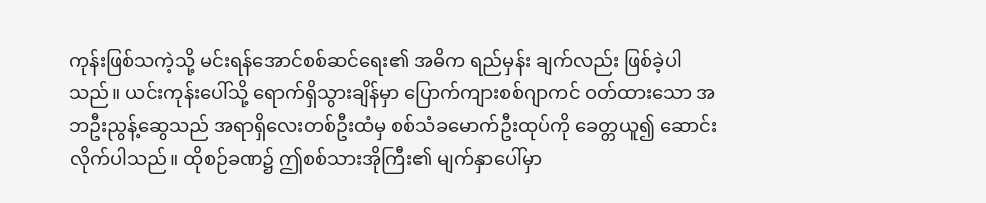ကုန်းဖြစ်သကဲ့သို့ မင်းရန်အောင်စစ်ဆင်ရေး၏ အဓိက ရည်မှန်း ချက်လည်း ဖြစ်ခဲ့ပါသည်။ ယင်းကုန်းပေါ်သို့ ရောက်ရှိသွားချိန်မှာ ပြောက်ကျားစစ်ဂျာကင် ဝတ်ထားသော အဘဦးညွန့်ဆွေသည် အရာရှိလေးတစ်ဦးထံမှ စစ်သံခမောက်ဦးထုပ်ကို ခေတ္တယူ၍ ဆောင်းလိုက်ပါသည်။ ထိုစဉ်ခဏ၌ ဤစစ်သားအိုကြီး၏ မျက်နှာပေါ်မှာ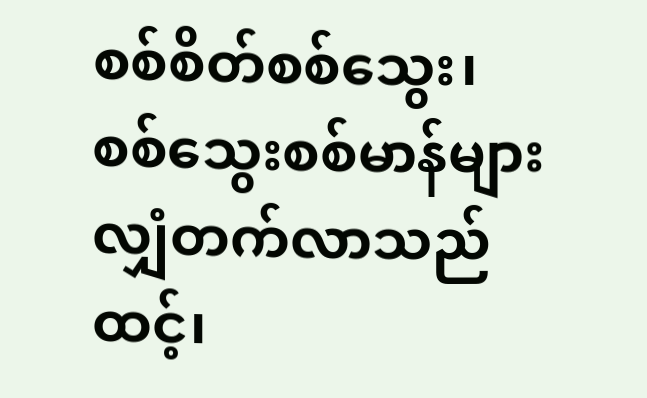စစ်စိတ်စစ်သွေး၊ စစ်သွေးစစ်မာန်များ လျှံတက်လာသည်ထင့်၊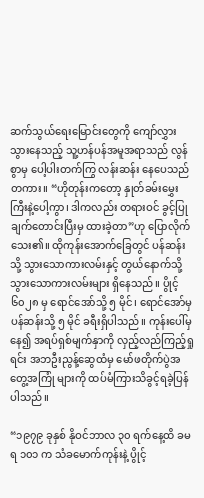ဆက်သွယ်ရေးမြောင်းတွေကို ကျော်လွှားသွားနေသည့် သူ့ဟန်ပန်အမူအရာသည် လွန်စွာမှ ပေါ့ပါးတက်ကြွ လန်းဆန်း နေပေသည်တကား။ “ဟိုတုန်းကတော့ နှုတ်ခမ်းမွှေးကြီးနဲ့ပေါ့ကွာ၊ ဒါကလည်း တရားဝင် ခွင့်ပြုချက်တောင်းပြီးမှ ထားခဲ့တာ”ဟု ပြောလိုက်သေး၏။ ထိုကုန်းအောက်ခြေတွင် ပန်ဆန်း သို့ သွားသောကားလမ်းနှင့် တွယ်နောက်သို့ သွားသောကားလမ်းများ ရှိနေသည်။ ပွိုင့် ၆၀၂၈ မှ ရောင်အော်သို့ ၅ မိုင်၊ ရောင်အော်မှ ပန်ဆန်းသို့ ၅ မိုင် ခရီးရှိပါသည်။ ကုန်းပေါ်မှနေ၍ အရပ်ရှစ်မျက်နှာကို လှည့်လည်ကြည့်ရှုရင်း အဘဦးညွန့်ဆွေထံမှ မော်ဖတိုက်ပွဲအတွေ့အကြုံ များကို ထပ်မံကြားသိခွင့်ရခဲ့ပြန်ပါသည်။

“၁၉၇၉ ခုနှစ် နိုဝင်ဘာလ ၃၀ ရက်နေ့ထိ ခမရ ၁၀၁ က သံခမောက်ကုန်းနဲ့ ပွိုင့်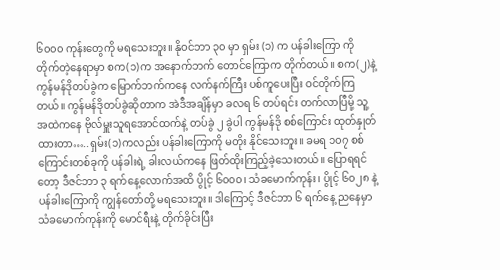၆၀၀၀ ကုန်းတွေကို မရသေးဘူး။ နိုဝင်ဘာ ၃၀ မှာ ရှမ်း (၁) က ပန်ခါးကြော ကို တိုက်တဲ့နေရာမှာ စက(၁)က အနောက်ဘက် တောင်ကြောက တိုက်တယ်။ စက(၂)နဲ့ ကွန်မန်ဒိုတပ်ခွဲက မြောက်ဘက်ကနေ လက်နက်ကြီး ပစ်ကူပေးပြီး ဝင်တိုက်ကြတယ်။ ကွန်မန်ဒိုတပ်ခွဲဆိုတာက အဲဒီအချိန်မှာ ခလရ ၆ တပ်ရင်း တက်လာပြီမို့ သူ့အထဲကနေ ဗိုလ်မှူးသူရအောင်ထက်နဲ့ တပ်ခွဲ ၂ ခွဲပါ ကွန်မန်ဒို စစ်ကြောင်း ထုတ်နှုတ်ထားတာ…..ရှမ်း(၁)ကလည်း ပန်ခါးကြောကို မတိုး နိုင်သေးဘူး။ ခမရ ၁၀၇ စစ်ကြောင်းတစ်ခုကို ပန်ခါးရဲ့ ခါးလယ်ကနေ ဖြတ်ထိုးကြည့်ခဲ့သေးတယ်။ ပြောရရင်တော့ ဒီဇင်ဘာ ၃ ရက်နေ့လောက်အထိ ပွိုင့် ၆၀၀၀၊ သံခမောက်ကုန်း၊ ပွိုင့် ၆၀၂၈ နဲ့ ပန်ခါးကြောကို ကျွန်တော်တို့ မရသေးဘူး။ ဒါကြောင့် ဒီဇင်ဘာ ၆ ရက်နေ့ ညနေမှာ သံခမောက်ကုန်းကို မောင်ရီးနဲ့ တိုက်ခိုင်းပြီး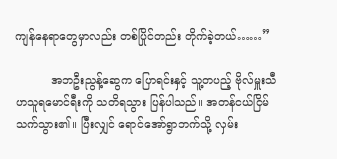ကျန်နေရာတွေမှာလည်း တစ်ပြိုင်တည်း တိုက်ခဲ့တယ်……”

          အဘဦးညွန့်ဆွေက ပြောရင်းနှင့် သူ့တပည့် ဗိုလ်မှူးသီဟသူရမောင်ရီးကို သတိရသွား ပြန်ပါသည်။ အတန်ငယ်ငြိမ်သက်သွား၏။ ပြီးလျှင် ရောင်အော်ရွာဘက်သို့ လှမ်း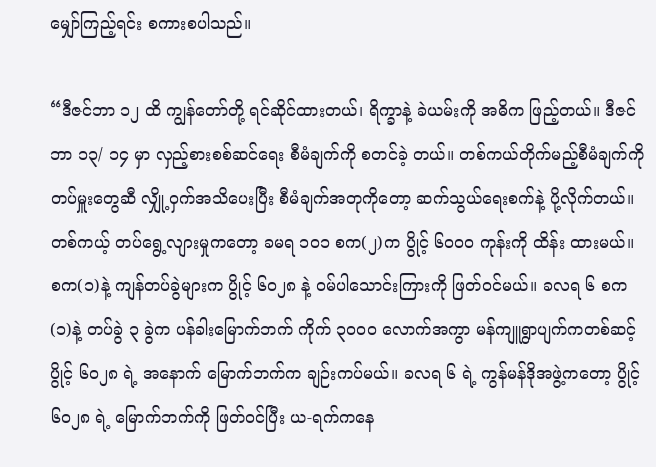မျှော်ကြည့်ရင်း စကားစပါသည်။

“ဒီဇင်ဘာ ၁၂ ထိ ကျွန်တော်တို့ ရင်ဆိုင်ထားတယ်၊ ရိက္ခာနဲ့ ခဲယမ်းကို အဓိက ဖြည့်တယ်။ ဒီဇင်ဘာ ၁၃/ ၁၄ မှာ လှည့်စားစစ်ဆင်ရေး စီမံချက်ကို စတင်ခဲ့ တယ်။ တစ်ကယ်တိုက်မည့်စီမံချက်ကို တပ်မှူးတွေဆီ လျှို့ဝှက်အသိပေးပြီး စီမံချက်အတုကိုတော့ ဆက်သွယ်ရေးစက်နဲ့ ပို့လိုက်တယ်။ တစ်ကယ့် တပ်ရွေ့လျားမှုကတော့ ခမရ ၁၀၁ စက(၂)က ပွိုင့် ၆၀၀၀ ကုန်းကို ထိန်း ထားမယ်။ စက(၁)နဲ့ ကျန်တပ်ခွဲများက ပွိုင့် ၆၀၂၈ နဲ့ ဝမ်ပါသောင်းကြားကို ဖြတ်ဝင်မယ်။ ခလရ ၆ စက (၁)နဲ့ တပ်ခွဲ ၃ ခွဲက ပန်ခါးမြောက်ဘက် ကိုက် ၃၀၀၀ လောက်အကွာ မန်ကျူရွာပျက်ကတစ်ဆင့် ပွိုင့် ၆၀၂၈ ရဲ့ အနောက် မြောက်ဘက်က ချဉ်းကပ်မယ်။ ခလရ ၆ ရဲ့ ကွန်မန်ဒိုအဖွဲ့ကတော့ ပွိုင့် ၆၀၂၈ ရဲ့ မြောက်ဘက်ကို ဖြတ်ဝင်ပြီး ယ-ရက်ကနေ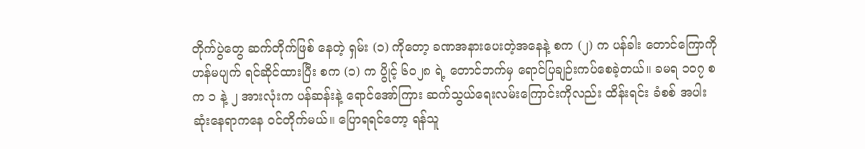တိုက်ပွဲတွေ ဆက်တိုက်ဖြစ် နေတဲ့ ရှမ်း (၁) ကိုတော့ ခဏအနားပေးတဲ့အနေနဲ့ စက (၂) က ပန်ခါး တောင်ကြောကို ဟန်မပျက် ရင်ဆိုင်ထားပြီး စက (၁) က ပွိုင့် ၆၀၂၈ ရဲ့ တောင်ဘက်မှ ရောင်ပြချဉ်းကပ်စေခဲ့တယ်။ ခမရ ၁၀၇ စက ၁ နဲ့ ၂ အားလုံးက ပန်ဆန်းနဲ့ ရောင်အော်ကြား ဆက်သွယ်ရေးလမ်းကြောင်းကိုလည်း ထိန်းရင်း ခံစစ် အပါးဆုံးနေရာကနေ ဝင်တိုက်မယ်။ ပြောရရင်တော့ ရန်သူ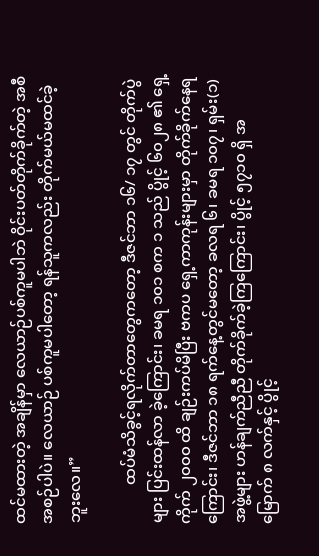ထင်မထားတဲ့ အချိန်မှာ လေယာဉ်ပစ်ကူမပါဘဲ ဝိုင်းပတ်တိုက်ခိုက်တဲ့ အစီအစဉ်ပါပဲ။ လေယာဉ် ပစ်ကူမပါတော့ ရန်သူကလည်း တိုက်မယ်မထင်ခဲ့ဘူးလေ။”

          ထပ်မံသိခွင့်ရလိုက်တာတွေကတော့ ဒီဇင်ဘာ ၁၆/ ၁၇ တွင် တိုက်ပွဲများ ပြင်းထန်လာ ခဲ့ကြောင်း၊ ခမရ ၁၀၁ စက ၁ သည် ပွိုင့် ၆၀၂၈ ၏ ရှေ့ကိုက် ၂၀၀၀ ထိ ချဉ်းကပ်မိပြီး ဗကပ ရှေ့ကာကုန်းများမှာ တိုက်ခိုက်နေရကြောင်း၊ ဒီဇင်ဘာ ၁၈ ရက်နေ့တွင်မတော့ ခလရ ၆၊ ခမရ ၁၀၇၊ ရှမ်း(၁)အဖွဲ့များ ဟန်ချက်ညီညီ တိုက်ခိုက်ခဲ့ကြကြောင်း၊ ပွိုင့် ၅၇၁၀ ရှိ အမြောက် ၈ လက်နှင့် ပွိုင့်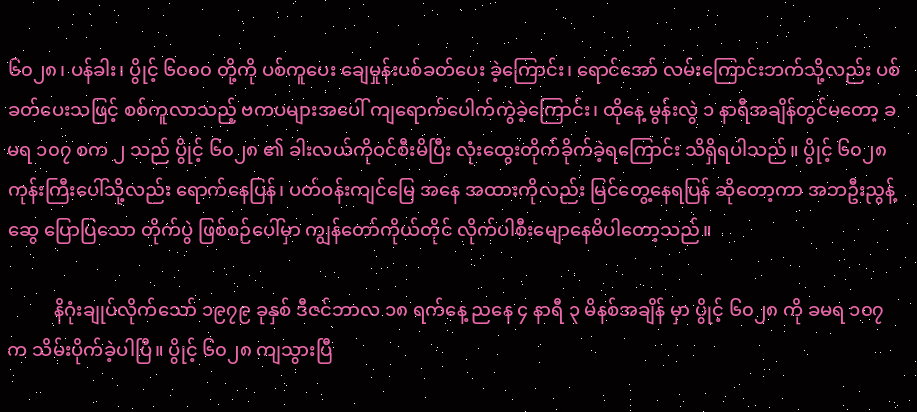၆၀၂၈၊ ပန်ခါး၊ ပွိုင့် ၆၀၀၀ တို့ကို ပစ်ကူပေး ချေမှုန်းပစ်ခတ်ပေး ခဲ့ကြောင်း၊ ရောင်အော် လမ်းကြောင်းဘက်သို့လည်း ပစ်ခတ်ပေးသဖြင့် စစ်ကူလာသည့် ဗကပများအပေါ် ကျရောက်ပေါက်ကွဲခဲ့ကြောင်း၊ ထိုနေ့ မွန်းလွဲ ၁ နာရီအချိန်တွင်မတော့ ခမရ ၁၀၇ စက ၂ သည် ပွိုင့် ၆၀၂၈ ၏ ခါးလယ်ကိုဝင်စီးမိပြီး လုံးထွေးတိုက်ခိုက်ခဲ့ရကြောင်း သိရှိရပါသည်။ ပွိုင့် ၆၀၂၈ ကုန်းကြီးပေါ်သို့လည်း ရောက်နေပြန်၊ ပတ်ဝန်းကျင်မြေ အနေ အထားကိုလည်း မြင်တွေ့နေရပြန် ဆိုတော့ကာ အဘဦးညွန့်ဆွေ ပြောပြသော တိုက်ပွဲ ဖြစ်စဉ်ပေါ်မှာ ကျွန်တော်ကိုယ်တိုင် လိုက်ပါစီးမျောနေမိပါတော့သည်။

          နိဂုံးချုပ်လိုက်သော် ၁၉၇၉ ခုနှစ် ဒီဇင်ဘာလ ၁၈ ရက်နေ့ ညနေ ၄ နာရီ ၃ မိနစ်အချိန် မှာ ပွိုင့် ၆၀၂၈ ကို ခမရ ၁၀၇ က သိမ်းပိုက်ခဲ့ပါပြီ။ ပွိုင့် ၆၀၂၈ ကျသွားပြီ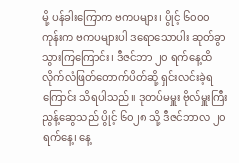မို့ ပန်ခါးကြောက ဗကပများ၊ ပွိုင့် ၆၀၀၀ ကုန်းက ဗကပများပါ ဒရောသောပါး ဆုတ်ခွာသွားကြကြောင်း၊ ဒီဇင်ဘာ ၂၀ ရက်နေ့ထိ လိုက်လံဖြတ်တောက်ပိတ်ဆို့ ရှင်းလင်းခဲ့ရကြောင်း သိရပါသည်။ ဒုတပ်မမှူး ဗိုလ်မှူးကြီးညွန့်ဆွေသည် ပွိုင့် ၆၀၂၈ သို့ ဒီဇင်ဘာလ ၂၀ ရက်နေ့၊ နေ့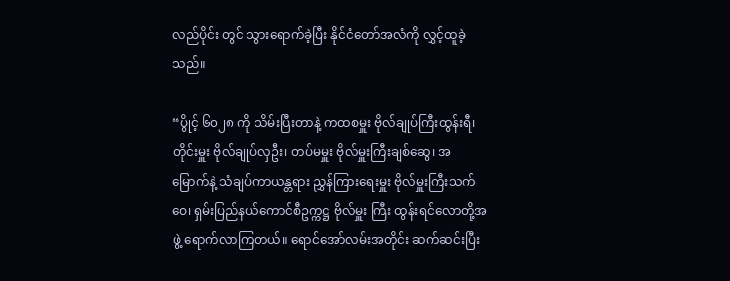လည်ပိုင်း တွင် သွားရောက်ခဲ့ပြီး နိုင်ငံတော်အလံကို လွှင့်ထူခဲ့သည်။

“ပွိုင့် ၆၀၂၈ ကို သိမ်းပြီးတာနဲ့ ကထစမှူး ဗိုလ်ချုပ်ကြီးထွန်းရီ၊ တိုင်းမှူး ဗိုလ်ချုပ်လှဦး၊ တပ်မမှူး ဗိုလ်မှူးကြီးချစ်ဆွေ၊ အမြောက်နဲ့ သံချပ်ကာယန္တရား ညွှန်ကြားရေးမှူး ဗိုလ်မှူးကြီးသက်ဝေ၊ ရှမ်းပြည်နယ်ကောင်စီဥက္ကဋ္ဌ ဗိုလ်မှူး ကြီး ထွန်းရင်လောတို့အဖွဲ့ ရောက်လာကြတယ်။ ရောင်အော်လမ်းအတိုင်း ဆက်ဆင်းပြီး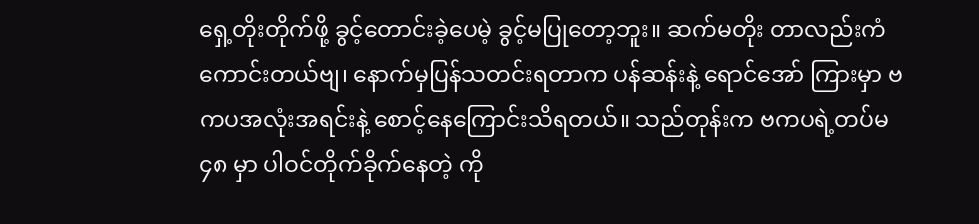ရှေ့တိုးတိုက်ဖို့ ခွင့်တောင်းခဲ့ပေမဲ့ ခွင့်မပြုတော့ဘူး။ ဆက်မတိုး တာလည်းကံကောင်းတယ်ဗျ၊ နောက်မှပြန်သတင်းရတာက ပန်ဆန်းနဲ့ ရောင်အော် ကြားမှာ ဗကပအလုံးအရင်းနဲ့ စောင့်နေကြောင်းသိရတယ်။ သည်တုန်းက ဗကပရဲ့တပ်မ ၄၈ မှာ ပါဝင်တိုက်ခိုက်နေတဲ့ ကို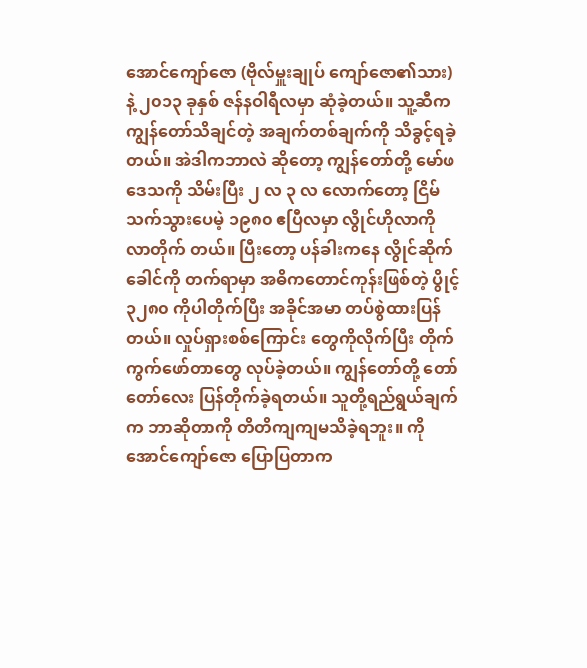အောင်ကျော်ဇော (ဗိုလ်မှူးချုပ် ကျော်ဇော၏သား) နဲ့ ၂၀၁၃ ခုနှစ် ဇန်နဝါရီလမှာ ဆုံခဲ့တယ်။ သူ့ဆီက ကျွန်တော်သိချင်တဲ့ အချက်တစ်ချက်ကို သိခွင့်ရခဲ့တယ်။ အဲဒါကဘာလဲ ဆိုတော့ ကျွန်တော်တို့ မော်ဖဒေသကို သိမ်းပြီး ၂ လ ၃ လ လောက်တော့ ငြိမ်သက်သွားပေမဲ့ ၁၉၈၀ ဧပြီလမှာ လွိုင်ဟိုလာကို လာတိုက် တယ်။ ပြီးတော့ ပန်ခါးကနေ လွိုင်ဆိုက်ခေါင်ကို တက်ရာမှာ အဓိကတောင်ကုန်းဖြစ်တဲ့ ပွိုင့် ၃၂၈၀ ကိုပါတိုက်ပြီး အခိုင်အမာ တပ်စွဲထားပြန်တယ်။ လှုပ်ရှားစစ်ကြောင်း တွေကိုလိုက်ပြီး တိုက်ကွက်ဖော်တာတွေ လုပ်ခဲ့တယ်။ ကျွန်တော်တို့ တော်တော်လေး ပြန်တိုက်ခဲ့ရတယ်။ သူတို့ရည်ရွယ်ချက်က ဘာဆိုတာကို တိတိကျကျမသိခဲ့ရဘူး။ ကိုအောင်ကျော်ဇော ပြောပြတာက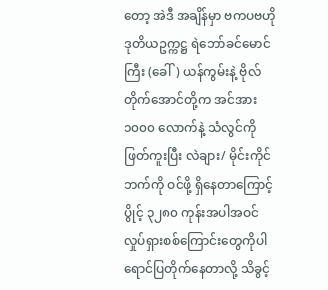တော့ အဲဒီ အချိန်မှာ ဗကပဗဟို ဒုတိယဥက္ကဋ္ဌ ရဲဘော်ခင်မောင်ကြီး (ခေါ်) ယန်ကွမ်းနဲ့ ဗိုလ်တိုက်အောင်တို့က အင်အား ၁၀၀၀ လောက်နဲ့ သံလွင်ကို ဖြတ်ကူးပြီး လဲချား/ မိုင်းကိုင်ဘက်ကို ဝင်ဖို့ ရှိနေတာကြောင့် ပွိုင့် ၃၂၈၀ ကုန်းအပါအဝင် လှုပ်ရှားစစ်ကြောင်းတွေကိုပါ ရောင်ပြတိုက်နေတာလို့ သိခွင့်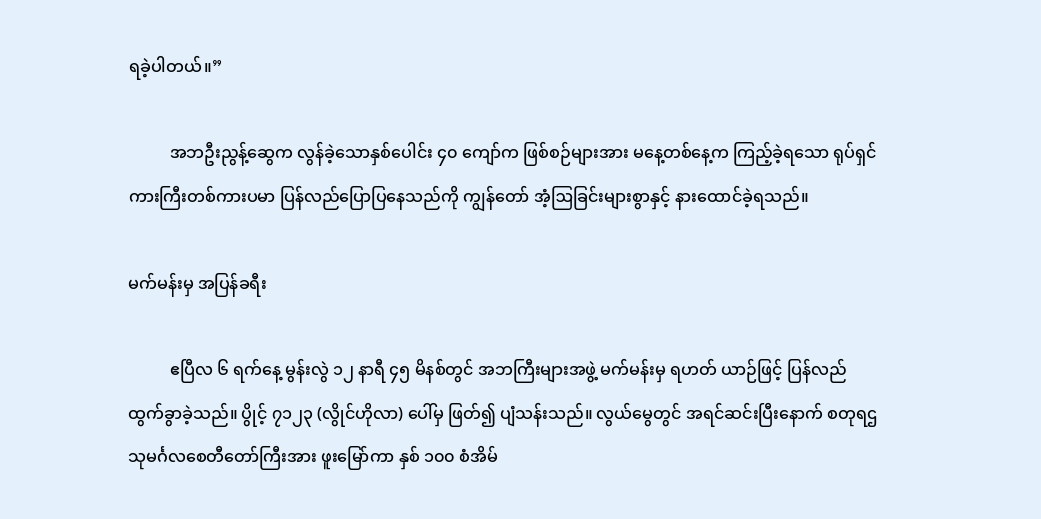ရခဲ့ပါတယ်။”

          အဘဦးညွန့်ဆွေက လွန်ခဲ့သောနှစ်ပေါင်း ၄၀ ကျော်က ဖြစ်စဉ်များအား မနေ့တစ်နေ့က ကြည့်ခဲ့ရသော ရုပ်ရှင်ကားကြီးတစ်ကားပမာ ပြန်လည်ပြောပြနေသည်ကို ကျွန်တော် အံ့ဩခြင်းများစွာနှင့် နားထောင်ခဲ့ရသည်။

မက်မန်းမှ အပြန်ခရီး

          ဧပြီလ ၆ ရက်နေ့ မွန်းလွဲ ၁၂ နာရီ ၄၅ မိနစ်တွင် အဘကြီးများအဖွဲ့ မက်မန်းမှ ရဟတ် ယာဉ်ဖြင့် ပြန်လည်ထွက်ခွာခဲ့သည်။ ပွိုင့် ၇၁၂၃ (လွိုင်ဟိုလာ) ပေါ်မှ ဖြတ်၍ ပျံသန်းသည်။ လွယ်မွေတွင် အရင်ဆင်းပြီးနောက် စတုရဌသုမင်္ဂလစေတီတော်ကြီးအား ဖူးမြော်ကာ နှစ် ၁၀၀ စံအိမ်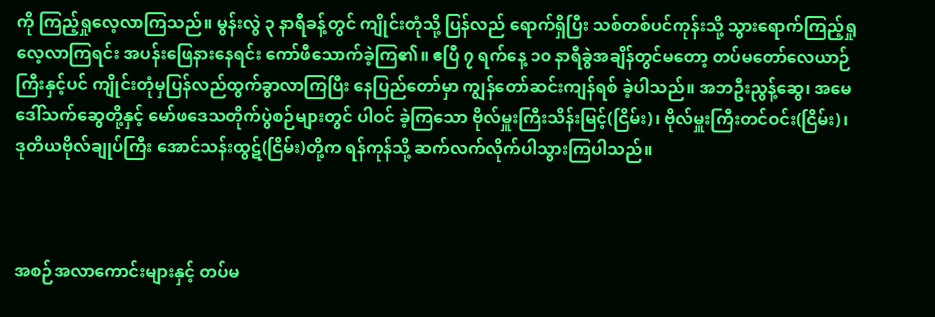ကို ကြည့်ရှုလေ့လာကြသည်။ မွန်းလွဲ ၃ နာရီခန့်တွင် ကျိုင်းတုံသို့ ပြန်လည် ရောက်ရှိပြီး သစ်တစ်ပင်ကုန်းသို့ သွားရောက်ကြည့်ရှုလေ့လာကြရင်း အပန်းဖြေနားနေရင်း ကော်ဖီသောက်ခဲ့ကြ၏။ ဧပြီ ၇ ရက်နေ့ ၁၀ နာရီခွဲအချိန်တွင်မတော့ တပ်မတော်လေယာဉ် ကြီးနှင့်ပင် ကျိုင်းတုံမှပြန်လည်ထွက်ခွာလာကြပြီး နေပြည်တော်မှာ ကျွန်တော်ဆင်းကျန်ရစ် ခဲ့ပါသည်။ အဘဦးညွန့်ဆွေ၊ အမေဒေါ်သက်ဆွေတို့နှင့် မော်ဖဒေသတိုက်ပွဲစဉ်များတွင် ပါဝင် ခဲ့ကြသော ဗိုလ်မှူးကြီးသိန်းမြင့်(ငြိမ်း)၊ ဗိုလ်မှူးကြီးတင်ဝင်း(ငြိမ်း)၊ ဒုတိယဗိုလ်ချုပ်ကြီး အောင်သန်းထွဋ်(ငြိမ်း)တို့က ရန်ကုန်သို့ ဆက်လက်လိုက်ပါသွားကြပါသည်။



အစဉ်အလာကောင်းများနှင့် တပ်မ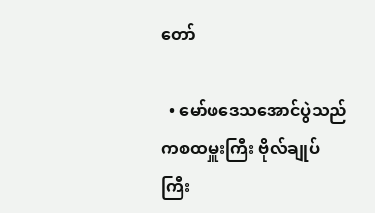တော်

  • မော်ဖဒေသအောင်ပွဲသည် ကစထမှူးကြီး ဗိုလ်ချုပ်ကြီး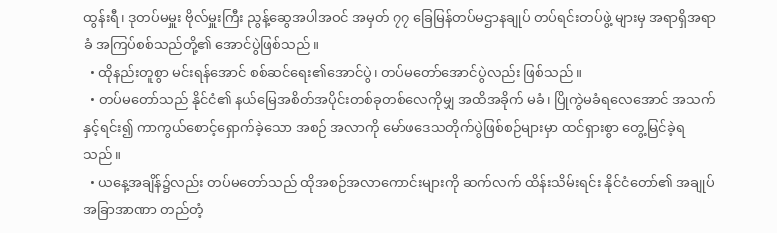ထွန်းရီ၊ ဒုတပ်မမှူး ဗိုလ်မှူးကြီး ညွန့်ဆွေအပါအဝင် အမှတ် ၇၇ ခြေမြန်တပ်မဌာနချုပ် တပ်ရင်းတပ်ဖွဲ့ များမှ အရာရှိအရာခံ အကြပ်စစ်သည်တို့၏ အောင်ပွဲဖြစ်သည်။
  • ထိုနည်းတူစွာ မင်းရန်အောင် စစ်ဆင်ရေး၏အောင်ပွဲ၊ တပ်မတော်အောင်ပွဲလည်း ဖြစ်သည်။
  • တပ်မတော်သည် နိုင်ငံ၏ နယ်မြေအစိတ်အပိုင်းတစ်ခုတစ်လေကိုမျှ အထိအခိုက် မခံ၊ ပြိုကွဲမခံရလေအောင် အသက်နှင့်ရင်း၍ ကာကွယ်စောင့်ရှောက်ခဲ့သော အစဉ် အလာကို မော်ဖဒေသတိုက်ပွဲဖြစ်စဉ်များမှာ ထင်ရှားစွာ တွေ့မြင်ခဲ့ရသည်။
  • ယနေ့အချိန်၌လည်း တပ်မတော်သည် ထိုအစဉ်အလာကောင်းများကို ဆက်လက် ထိန်းသိမ်းရင်း နိုင်ငံတော်၏ အချုပ်အခြာအာဏာ တည်တံ့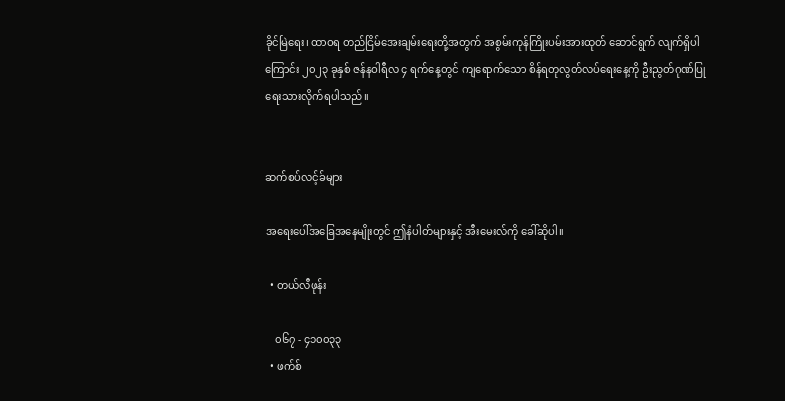ခိုင်မြဲရေး၊ ထာဝရ တည်ငြိမ်အေးချမ်းရေးတို့အတွက် အစွမ်းကုန်ကြိုးပမ်းအားထုတ် ဆောင်ရွက် လျက်ရှိပါကြောင်း ၂၀၂၃ ခုနှစ် ဇန်နဝါရီလ ၄ ရက်နေ့တွင် ကျရောက်သော စိန်ရတုလွတ်လပ်ရေးနေ့ကို ဦးညွတ်ဂုဏ်ပြုရေးသားလိုက်ရပါသည်။


ဆက်စပ်လင့်ခ်များ

အရေးပေါ်အခြေအနေမျိုးတွင် ဤနံပါတ်များနှင့် အီးမေးလ်ကို ခေါ်ဆိုပါ။

  • တယ်လီဖုန်း

    ၀၆၇ - ၄၁၀၀၃၃
  • ဖက်စ်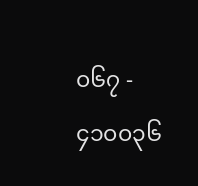၀၆၇ - ၄၁၀၀၃၆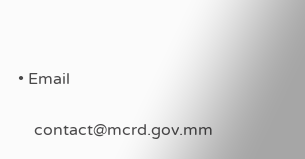• Email

    contact@mcrd.gov.mm